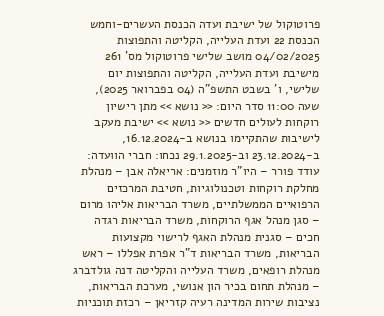פרוטוקול של ישיבת ועדה הכנסת העשרים-וחמש הכנסת 22 ועדת העלייה, הקליטה והתפוצות 04/02/2025 מושב שלישי פרוטוקול מס' 261 מישיבת ועדת העלייה, הקליטה והתפוצות יום שלישי, ו' בשבט התשפ"ה (04 בפברואר 2025), שעה 11:00 סדר היום: << נושא >> מתן רישיון רוקחות לעולים חדשים << נושא >> ישיבת מעקב לישיבות שהתקיימו בנושא ב-16.12.2024, ב-23.12.2024 וב-29.1.2025 נכחו: חברי הוועדה: עודד פורר – היו"ר מוזמנים: אריאלה אבן – מנהלת מחלקת רוקחות וטכנולוגיות, חטיבת המרכזים הרפואיים הממשלתיים, משרד הבריאות אליהו מרום – סגן מנהל אגף הרוקחות, משרד הבריאות רגדה חכים – סגנית מנהלת האגף לרישוי מקצועות הבריאות, משרד הבריאות ד"ר אפרת אפללו – ראש מנהלת רופאים, משרד העלייה והקליטה דנה גולדברג – מנהלת תחום בכיר הון אנושי, מערכת הבריאות, נציבות שירות המדינה רעיה קזריאן – רכזת תוכניות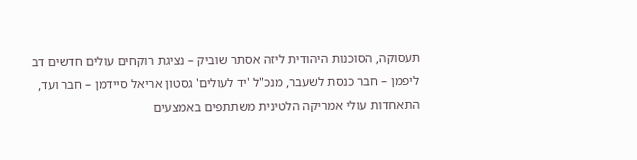תעסוקה, הסוכנות היהודית ליזה אסתר שוביק – נציגת רוקחים עולים חדשים דב ליפמן – חבר כנסת לשעבר, מנכ"ל 'יד לעולים' גסטון אריאל סיידמן – חבר ועד, התאחדות עולי אמריקה הלטינית משתתפים באמצעים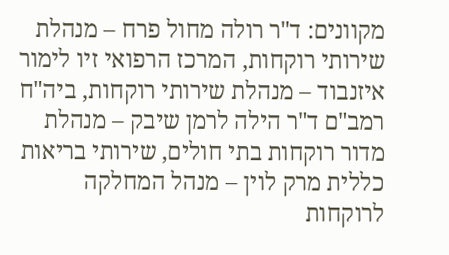מקוונים: ד"ר רולה מחול פרח – מנהלת שירותי רוקחות, המרכז הרפואי זיו לימור איזנבוד – מנהלת שירותי רוקחות, ביה"ח רמב"ם ד"ר הילה לרמן שיבק – מנהלת מדור רוקחות בתי חולים, שירותי בריאות כללית מרק לוין – מנהל המחלקה לרוקחות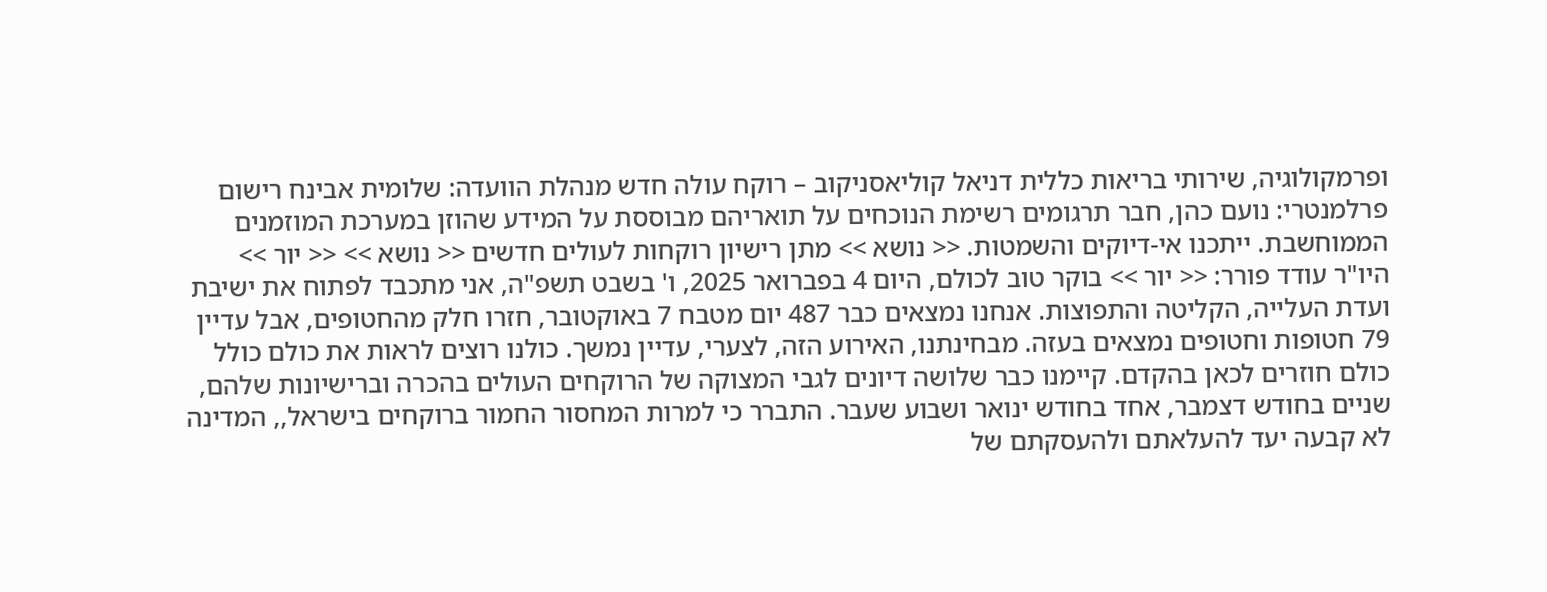ופרמקולוגיה, שירותי בריאות כללית דניאל קוליאסניקוב – רוקח עולה חדש מנהלת הוועדה: שלומית אבינח רישום פרלמנטרי: נועם כהן, חבר תרגומים רשימת הנוכחים על תואריהם מבוססת על המידע שהוזן במערכת המוזמנים הממוחשבת. ייתכנו אי-דיוקים והשמטות. << נושא >> מתן רישיון רוקחות לעולים חדשים << נושא >> << יור >> היו"ר עודד פורר: << יור >> בוקר טוב לכולם, היום 4 בפברואר 2025, ו' בשבט תשפ"ה, אני מתכבד לפתוח את ישיבת ועדת העלייה, הקליטה והתפוצות. אנחנו נמצאים כבר 487 יום מטבח 7 באוקטובר, חזרו חלק מהחטופים, אבל עדיין 79 חטופות וחטופים נמצאים בעזה. מבחינתנו, האירוע הזה, לצערי, עדיין נמשך. כולנו רוצים לראות את כולם כולל כולם חוזרים לכאן בהקדם. קיימנו כבר שלושה דיונים לגבי המצוקה של הרוקחים העולים בהכרה וברישיונות שלהם, שניים בחודש דצמבר, אחד בחודש ינואר ושבוע שעבר. התברר כי למרות המחסור החמור ברוקחים בישראל,, המדינה לא קבעה יעד להעלאתם ולהעסקתם של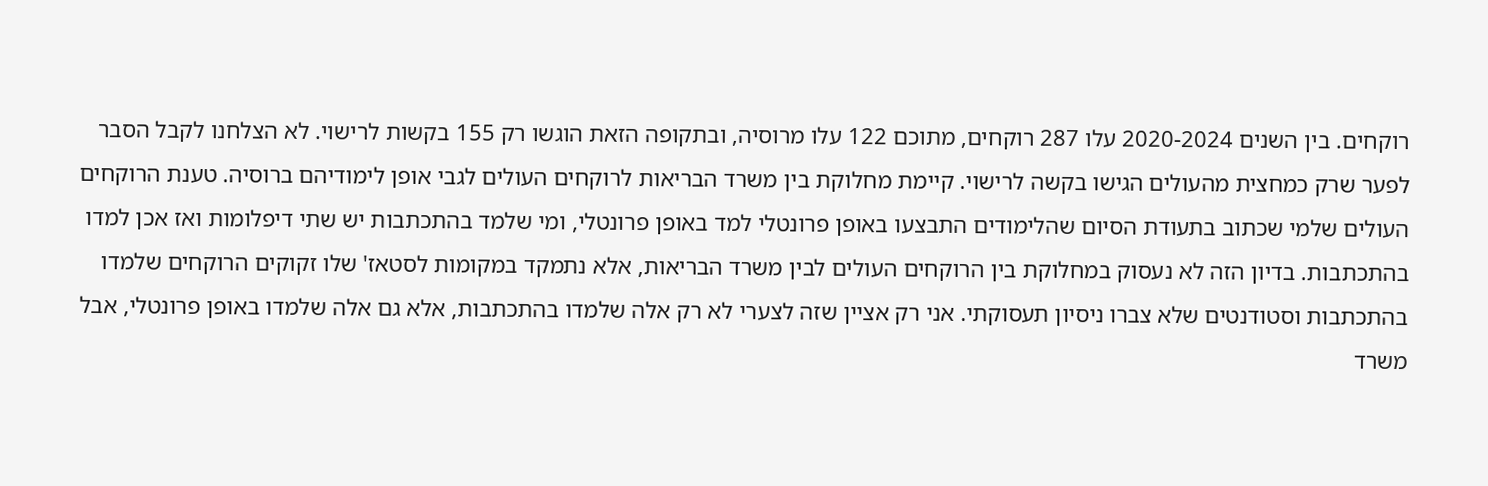רוקחים. בין השנים 2020-2024 עלו 287 רוקחים, מתוכם 122 עלו מרוסיה, ובתקופה הזאת הוגשו רק 155 בקשות לרישוי. לא הצלחנו לקבל הסבר לפער שרק כמחצית מהעולים הגישו בקשה לרישוי. קיימת מחלוקת בין משרד הבריאות לרוקחים העולים לגבי אופן לימודיהם ברוסיה. טענת הרוקחים העולים שלמי שכתוב בתעודת הסיום שהלימודים התבצעו באופן פרונטלי למד באופן פרונטלי, ומי שלמד בהתכתבות יש שתי דיפלומות ואז אכן למדו בהתכתבות. בדיון הזה לא נעסוק במחלוקת בין הרוקחים העולים לבין משרד הבריאות, אלא נתמקד במקומות לסטאז' שלו זקוקים הרוקחים שלמדו בהתכתבות וסטודנטים שלא צברו ניסיון תעסוקתי. אני רק אציין שזה לצערי לא רק אלה שלמדו בהתכתבות, אלא גם אלה שלמדו באופן פרונטלי, אבל משרד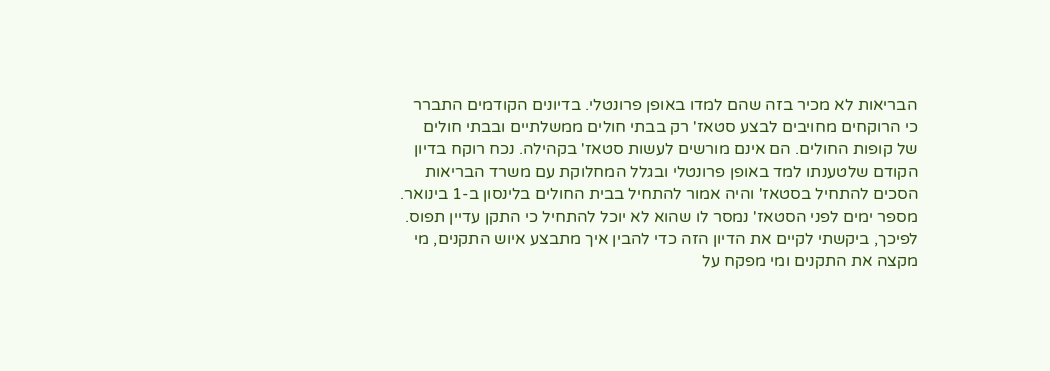הבריאות לא מכיר בזה שהם למדו באופן פרונטלי. בדיונים הקודמים התברר כי הרוקחים מחויבים לבצע סטאז' רק בבתי חולים ממשלתיים ובבתי חולים של קופות החולים. הם אינם מורשים לעשות סטאז' בקהילה. נכח רוקח בדיון הקודם שלטענתו למד באופן פרונטלי ובגלל המחלוקת עם משרד הבריאות הסכים להתחיל בסטאז' והיה אמור להתחיל בבית החולים בלינסון ב-1 בינואר. מספר ימים לפני הסטאז' נמסר לו שהוא לא יוכל להתחיל כי התקן עדיין תפוס. לפיכך, ביקשתי לקיים את הדיון הזה כדי להבין איך מתבצע איוש התקנים, מי מקצה את התקנים ומי מפקח על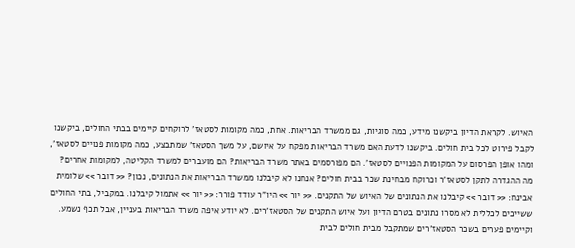האיוש. לקראת הדיון ביקשנו מידע, כמה סוגיות, גם ממשרד הבריאות. אחת, כמה מקומות לסטאז' לרוקחים קיימים בבתי החולים, ביקשנו לקבל פירוט לכל בית חולים. ביקשנו לדעת האם משרד הבריאות מפקח על איושם, על משך הסטאז' שמתבצע, כמה מקומות פנויים לסטאז', ומהו אופן הפרסום על המקומות הפנויים לסטאז'. הם מפורסמים באתר משרד הבריאות? הם מועברים למשרד הקליטה, למקומות אחרים? מה ההגדרה לתקן לסטאז'ר וכרוקח מבחינת שכר בבית חולים? אנחנו לא קיבלנו ממשרד הבריאות את הנתונים, נכון? << דובר >> שלומית אבינח: << דובר >> קיבלנו את הנתונים של האיוש של התקנים. << יור >> היו"ר עודד פורר: << יור >> אתמול קיבלנו. במקביל, בתי החולים ששייכים לכללית לא מסרו נתונים בטרם הדיון ועל איוש התקנים של הסטאז'רים. לא יודע איפה משרד הבריאות בעניין, אבל תכף נשמע. וקיימים פערים בשכר הסטאז'רים שמתקבל מבית חולים לבית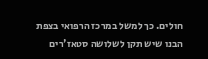חולים. כך למשל במרכז הרפואי בצפת הבנו שיש תקן לשלושה סטאז'רים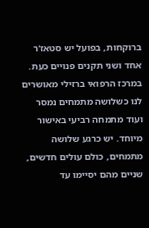ברוקחות, בפועל יש סטאז'ר אחד ושני תקנים פנויים כעת. במרכז הרפואי ברזילי מאושרים לנו כשלושה מתמחים נמסר ועוד מתמחה רביעי באישור מיוחד. יש כרגע שלושה מתמחים, כולם עולים חדשים, שניים מהם יסיימו עד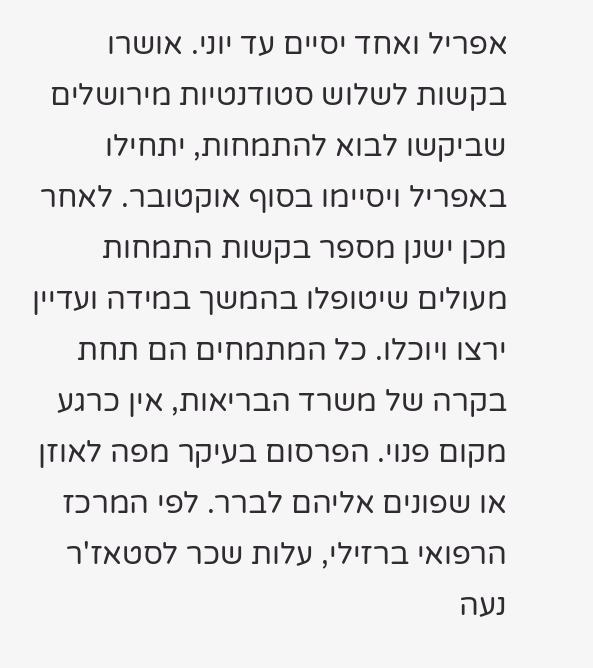אפריל ואחד יסיים עד יוני. אושרו בקשות לשלוש סטודנטיות מירושלים שביקשו לבוא להתמחות, יתחילו באפריל ויסיימו בסוף אוקטובר. לאחר מכן ישנן מספר בקשות התמחות מעולים שיטופלו בהמשך במידה ועדיין ירצו ויוכלו. כל המתמחים הם תחת בקרה של משרד הבריאות, אין כרגע מקום פנוי. הפרסום בעיקר מפה לאוזן או שפונים אליהם לברר. לפי המרכז הרפואי ברזילי, עלות שכר לסטאז'ר נעה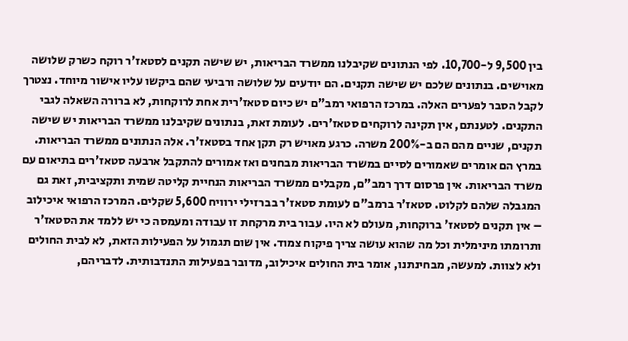בין 9,500 ל-10,700. לפי הנתונים שקיבלנו ממשרד הבריאות, יש שישה תקנים לסטאז'ר רוקח כשרק שלושה מאוישים. בנתונים שלכם יש שישה תקנים. הם יודעים על שלושה ורביעי שהם ביקשו עליו אישור מיוחד. נצטרך לקבל הסבר לפערים האלה. במרכז הרפואי רמב"ם יש כיום סטאז'רית אחת לרוקחות, לא ברורה השאלה לגבי התקנים. לטענתם, אין תקינה לרוקחים סטאז'רים. לעומת זאת, בנתונים שקיבלנו ממשרד הבריאות יש שישה תקנים, שניים מהם הם ב-200% משרה. כרגע מאויש רק תקן אחד בסטאז'ר. אלה הנתונים ממשרד הבריאות. במרץ הם אומרים שאמורים לסיים במשרד הבריאות מבחנים ואז אמורים להתקבל ארבעה סטאז'רים בתיאום עם משרד הבריאות. אין פרסום דרך רמב"ם, מקבלים ממשרד הבריאות הנחיית קליטה שמית ותקציבית, זאת גם המגבלה שלהם לקלוט. סטאז'ר ברמב"ם לעומת סטאז'ר בברזילי ירוויח 5,600 שקלים. המרכז הרפואי איכילוב – אין תקנים לסטאז' ברוקחות, מעולם לא היו. עבור בית מרקחת זו עבודה ומעמסה כי יש ללמד את הסטאז'ר ותרומתו מינימלית וכל מה שהוא עושה צריך פיקוח צמוד. אין שום תגמול על הפעילות הזאת, לא לבית החולים ולא לצוות. למעשה, מבחינתנו, אומר בית החולים איכילוב, מדובר בפעילות התנדבותית. לדבריהם,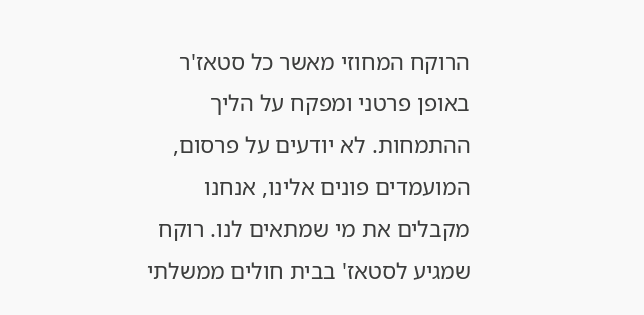הרוקח המחוזי מאשר כל סטאז'ר באופן פרטני ומפקח על הליך ההתמחות. לא יודעים על פרסום, המועמדים פונים אלינו, אנחנו מקבלים את מי שמתאים לנו. רוקח שמגיע לסטאז' בבית חולים ממשלתי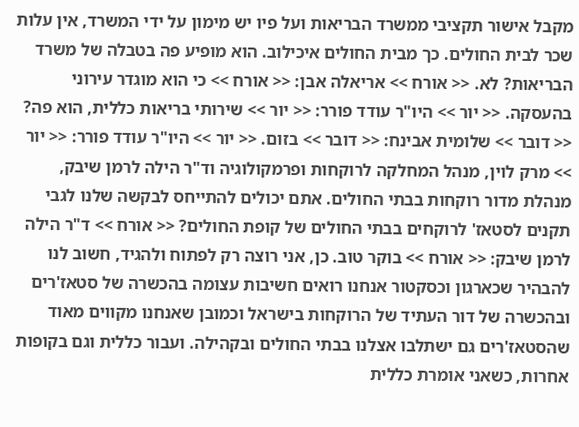מקבל אישור תקציבי ממשרד הבריאות ועל פיו יש מימון על ידי המשרד, אין עלות שכר לבית החולים. כך מבית החולים איכילוב. הוא מופיע פה בטבלה של משרד הבריאות? לא. << אורח >> אריאלה אבן: << אורח >> כי הוא מוגדר עירוני בהעסקה. << יור >> היו"ר עודד פורר: << יור >> שירותי בריאות כללית, הוא פה? << דובר >> שלומית אבינח: << דובר >> בזום. << יור >> היו"ר עודד פורר: << יור >> מרק לוין, מנהל המחלקה לרוקחות ופרמקולוגיה וד"ר הילה לרמן שיבק, מנהלת מדור רוקחות בבתי החולים. אתם יכולים להתייחס לבקשה שלנו לגבי תקנים לסטאז' לרוקחים בבתי החולים של קופת החולים? << אורח >> ד"ר הילה לרמן שיבק: << אורח >> בוקר טוב. כן, אני רוצה רק לפתוח ולהגיד, חשוב לנו להבהיר שכארגון וכסקטור אנחנו רואים חשיבות עצומה בהכשרה של סטאז'רים ובהכשרה של דור העתיד של הרוקחות בישראל וכמובן שאנחנו מקווים מאוד שהסטאז'רים גם ישתלבו אצלנו בבתי החולים ובקהילה. ועבור כללית וגם בקופות אחרות, כשאני אומרת כללית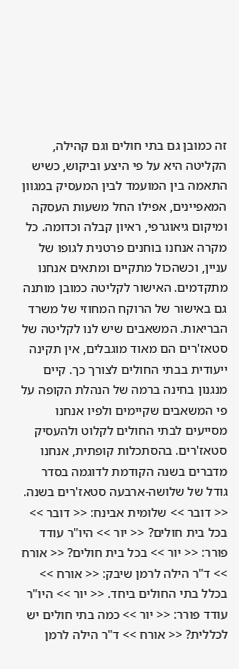זה כמובן גם בתי חולים וגם קהילה, הקליטה היא על פי היצע וביקוש, כשיש התאמה בין המועמד לבין המעסיק במגוון המאפיינים, אפילו החל משעות העסקה ומיקום גיאוגרפי, ראיון קבלה וכדומה. כל מקרה אנחנו בוחנים פרטנית לגופו של עניין, וכשהכול מתקיים ומתאים אנחנו מתקדמים. האישור לקליטה כמובן מותנה גם באישור של הרוקח המחוזי של משרד הבריאות. המשאבים שיש לנו לקליטה של סטאז'רים הם מאוד מוגבלים, אין תקינה ייעודית בבתי החולים לצורך כך. קיים מנגנון בחינה ברמה של הנהלת הקופה על פי המשאבים שקיימים ולפיו אנחנו מסייעים לבתי החולים לקלוט ולהעסיק סטאז'רים. בהסתכלות קופתית, אנחנו מדברים בשנה הקודמת לדוגמה בסדר גודל של שלושה-ארבעה סטאז'רים בשנה. << דובר >> שלומית אבינח: << דובר >> בכל בית חולים? << יור >> היו"ר עודד פורר: << יור >> בכל בית חולים? << אורח >> ד"ר הילה לרמן שיבק: << אורח >> בכלל בתי החולים ביחד. << יור >> היו"ר עודד פורר: << יור >> כמה בתי חולים יש לכללית? << אורח >> ד"ר הילה לרמן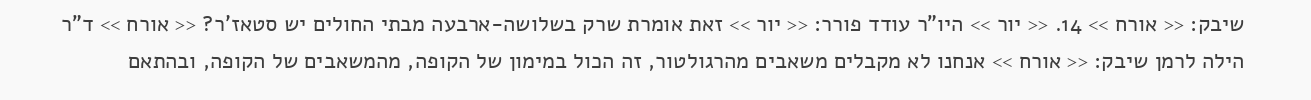שיבק: << אורח >> 14. << יור >> היו"ר עודד פורר: << יור >> זאת אומרת שרק בשלושה-ארבעה מבתי החולים יש סטאז'ר? << אורח >> ד"ר הילה לרמן שיבק: << אורח >> אנחנו לא מקבלים משאבים מהרגולטור, זה הכול במימון של הקופה, מהמשאבים של הקופה, ובהתאם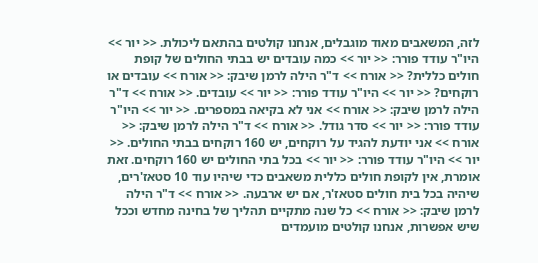לזה, המשאבים מאוד מוגבלים, אנחנו קולטים בהתאם ליכולת. << יור >> היו"ר עודד פורר: << יור >> כמה עובדים יש בבתי החולים של קופת חולים כללית? << אורח >> ד"ר הילה לרמן שיבק: << אורח >> עובדים או רוקחים? << יור >> היו"ר עודד פורר: << יור >> עובדים. << אורח >> ד"ר הילה לרמן שיבק: << אורח >> אני לא בקיאה במספרים. << יור >> היו"ר עודד פורר: << יור >> סדר גודל. << אורח >> ד"ר הילה לרמן שיבק: << אורח >> אני יודעת להגיד על רוקחים, יש 160 רוקחים בבתי החולים. << יור >> היו"ר עודד פורר: << יור >> בכל בתי החולים יש 160 רוקחים. זאת אומרת, אין לקופת חולים כללית משאבים כדי שיהיו עוד 10 סטאז'רים, שיהיה בכל בית חולים סטאז'ר, אם יש ארבעה. << אורח >> ד"ר הילה לרמן שיבק: << אורח >> כל שנה מתקיים תהליך של בחינה מחדש וככל שיש אפשרות, אנחנו קולטים מועמדים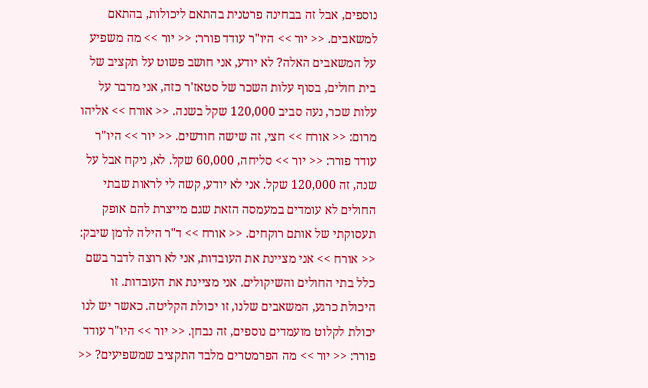נוספים, אבל זה בבחינה פרטנית בהתאם ליכולות, בהתאם למשאבים. << יור >> היו"ר עודד פורר: << יור >> מה משפיע על המשאבים האלה? לא יודע, אני חושב פשוט על תקציב של בית חולים, בסוף עלות השכר של סטאז'ר כזה, אני מדבר על עלות שכר, נעה סביב 120,000 שקל בשנה. << אורח >> אליהו מרום: << אורח >> חצי, זה שישה חודשים. << יור >> היו"ר עודד פורר: << יור >> סליחה, 60,000 שקל. לא, ניקח אבל על שנה, זה 120,000 שקל. אני לא יודע, קשה לי לראות שבתי החולים לא עומדים במעמסה הזאת שגם מייצרת להם אופק תעסוקתי של אותם רוקחים. << אורח >> ד"ר הילה לרמן שיבק: << אורח >> אני מציינת את העובדות, אני לא רוצה לדבר בשם כלל בתי החולים והשיקולים. אני מציינת את העובדות. זו היכולת כרגע, המשאבים שלנו, זו יכולת הקליטה. כאשר יש לנו יכולת לקלוט מועמדים נוספים, זה נבחן. << יור >> היו"ר עודד פורר: << יור >> מה הפרמטרים מלבד התקציב שמשפיעים? <<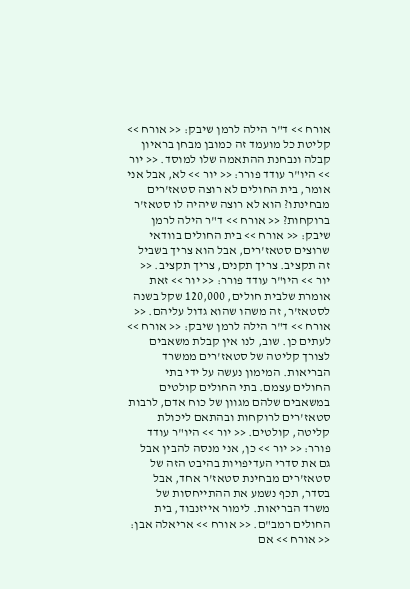אורח >> ד"ר הילה לרמן שיבק: << אורח >> קליטת כל מועמד זה כמובן מבחן בראיון קבלה ונבחנת ההתאמה שלו למוסד. << יור >> היו"ר עודד פורר: << יור >> לא, אבל אני אומר, בית החולים לא רוצה סטאז'רים מבחינתו? הוא לא רוצה שיהיה לו סטאז'ר ברוקחות? << אורח >> ד"ר הילה לרמן שיבק: << אורח >> בית החולים בוודאי שרוצים סטאז'רים, אבל הוא צריך בשביל זה תקציב. צריך תקנים, צריך תקציב. << יור >> היו"ר עודד פורר: << יור >> זאת אומרת שלבית חולים, 120,000 שקל בשנה לסטאז'ר, זה משהו שהוא גדול עליהם. << אורח >> ד"ר הילה לרמן שיבק: << אורח >> לעתים כן. שוב, לנו אין קבלת משאבים לצורך קליטה של סטאז'רים ממשרד הבריאות. המימון נעשה על ידי בתי החולים עצמם. בתי החולים קולטים במשאבים שלהם מגוון של כוח אדם, לרבות סטאז'רים לרוקחות ובהתאם ליכולת קליטה, קולטים. << יור >> היו"ר עודד פורר: << יור >> כן, אני מנסה להבין אבל גם את סדרי העדיפויות בהיבט הזה של סטאז'רים מבחינת סטאז'ר אחד, אבל בסדר, תכף נשמע את ההתייחסות של משרד הבריאות. לימור אייזנבוד, בית החולים רמב"ם. << אורח >> אריאלה אבן: << אורח >> אם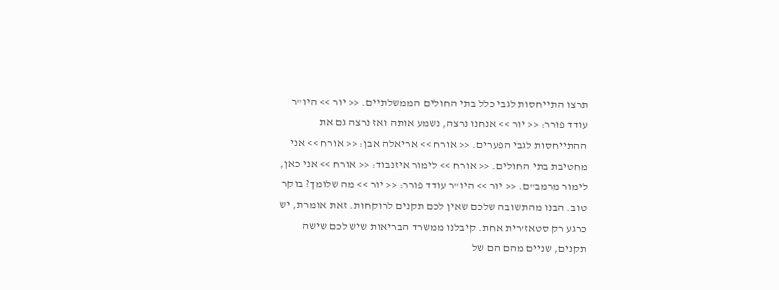תרצו התייחסות לגבי כלל בתי החולים הממשלתיים. << יור >> היו"ר עודד פורר: << יור >> אנחנו נרצה, נשמע אותה ואז נרצה גם את ההתייחסות לגבי הפערים. << אורח >> אריאלה אבן: << אורח >> אני מחטיבת בתי החולים. << אורח >> לימור איזנבוד: << אורח >> אני כאן, לימור מרמב"ם. << יור >> היו"ר עודד פורר: << יור >> מה שלומך? בוקר טוב. הבנו מהתשובה שלכם שאין לכם תקנים לרוקחות. זאת אומרת, יש כרגע רק סטאז'רית אחת. קיבלנו ממשרד הבריאות שיש לכם שישה תקנים, שניים מהם הם של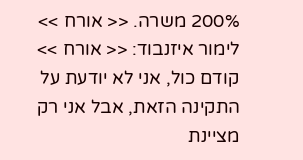200% משרה. << אורח >> לימור איזנבוד: << אורח >> קודם כול, אני לא יודעת על התקינה הזאת, אבל אני רק מציינת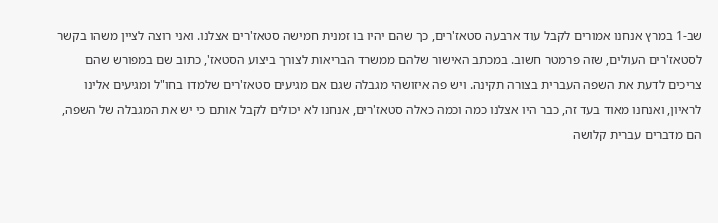שב-1 במרץ אנחנו אמורים לקבל עוד ארבעה סטאז'רים, כך שהם יהיו בו זמנית חמישה סטאז'רים אצלנו. ואני רוצה לציין משהו בקשר לסטאז'רים העולים, שזה פרמטר חשוב. במכתב האישור שלהם ממשרד הבריאות לצורך ביצוע הסטאז', כתוב שם במפורש שהם צריכים לדעת את השפה העברית בצורה תקינה. ויש פה איזושהי מגבלה שגם אם מגיעים סטאז'רים שלמדו בחו"ל ומגיעים אלינו לראיון, ואנחנו מאוד בעד זה, כבר היו אצלנו כמה וכמה כאלה סטאז'רים, אנחנו לא יכולים לקבל אותם כי יש את המגבלה של השפה, הם מדברים עברית קלושה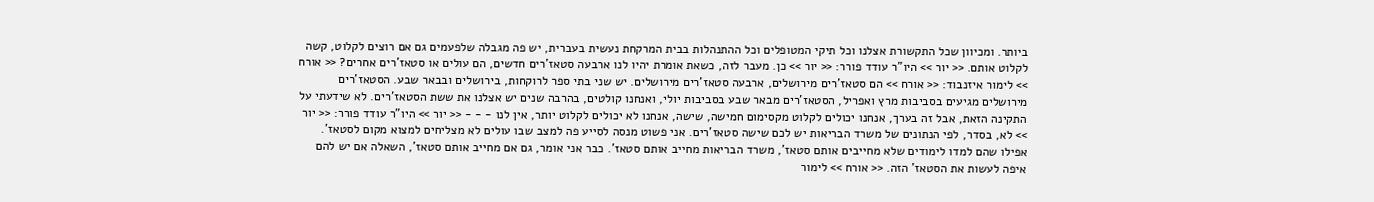ביותר. ומכיוון שכל התקשורת אצלנו וכל תיקי המטופלים וכל ההתנהלות בבית המרקחת נעשית בעברית, יש פה מגבלה שלפעמים גם אם רוצים לקלוט, קשה לקלוט אותם. << יור >> היו"ר עודד פורר: << יור >> כן. מעבר לזה, כשאת אומרת יהיו לנו ארבעה סטאז'רים חדשים, הם עולים או סטאז'רים אחרים? << אורח >> לימור איזנבוד: << אורח >> הם סטאז'רים מירושלים, ארבעה סטאז'רים מירושלים. יש שני בתי ספר לרוקחות, בירושלים ובבאר שבע. הסטאז'רים מירושלים מגיעים בסביבות מרץ ואפריל, הסטאז'רים מבאר שבע בסביבות יולי, ואנחנו קולטים, בהרבה שנים יש אצלנו את ששת הסטאז'רים. לא שידעתי על התקינה הזאת, אבל זה בערך, אנחנו יכולים לקלוט מקסימום חמישה, שישה, אנחנו לא יכולים לקלוט יותר, אין לנו - - - << יור >> היו"ר עודד פורר: << יור >> לא, בסדר, לפי הנתונים של משרד הבריאות יש לכם שישה סטאז'רים. אני פשוט מנסה לסייע פה למצב שבו עולים לא מצליחים למצוא מקום לסטאז'. אפילו שהם למדו לימודים שלא מחייבים אותם סטאז', משרד הבריאות מחייב אותם סטאז'. כבר אני אומר, גם אם מחייב אותם סטאז', השאלה אם יש להם איפה לעשות את הסטאז' הזה. << אורח >> לימור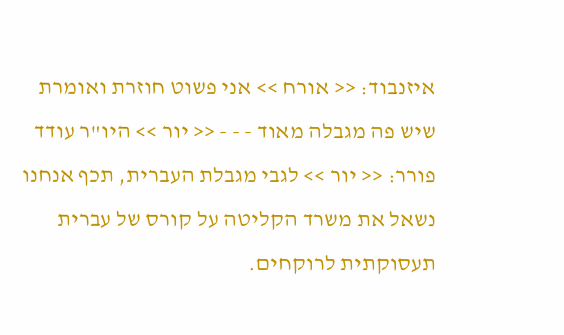איזנבוד: << אורח >> אני פשוט חוזרת ואומרת שיש פה מגבלה מאוד - - - << יור >> היו"ר עודד פורר: << יור >> לגבי מגבלת העברית, תכף אנחנו נשאל את משרד הקליטה על קורס של עברית תעסוקתית לרוקחים.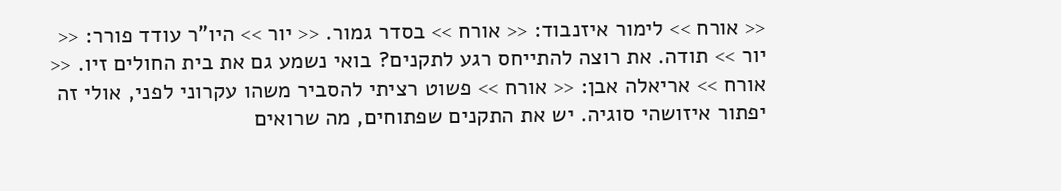<< אורח >> לימור איזנבוד: << אורח >> בסדר גמור. << יור >> היו"ר עודד פורר: << יור >> תודה. את רוצה להתייחס רגע לתקנים? בואי נשמע גם את בית החולים זיו. << אורח >> אריאלה אבן: << אורח >> פשוט רציתי להסביר משהו עקרוני לפני, אולי זה יפתור איזושהי סוגיה. יש את התקנים שפתוחים, מה שרואים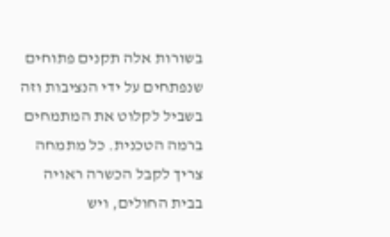בשורות אלה תקנים פתוחים שנפתחים על ידי הנציבות וזה בשביל לקלוט את המתמחים ברמה הטכנית. כל מתמחה צריך לקבל הכשרה ראויה בבית החולים, ויש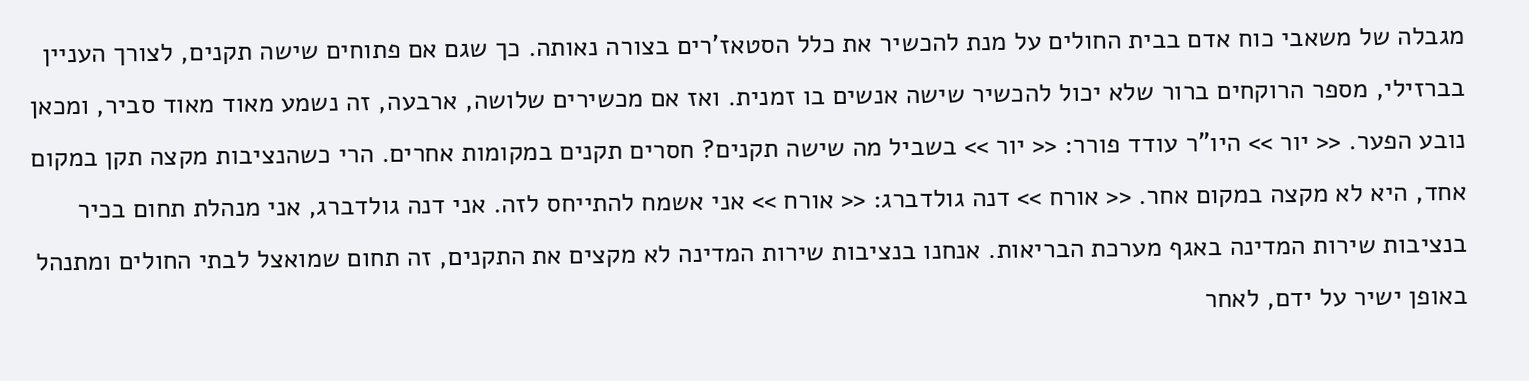מגבלה של משאבי כוח אדם בבית החולים על מנת להכשיר את כלל הסטאז'רים בצורה נאותה. כך שגם אם פתוחים שישה תקנים, לצורך העניין בברזילי, מספר הרוקחים ברור שלא יכול להכשיר שישה אנשים בו זמנית. ואז אם מכשירים שלושה, ארבעה, זה נשמע מאוד מאוד סביר, ומכאן נובע הפער. << יור >> היו"ר עודד פורר: << יור >> בשביל מה שישה תקנים? חסרים תקנים במקומות אחרים. הרי כשהנציבות מקצה תקן במקום אחד, היא לא מקצה במקום אחר. << אורח >> דנה גולדברג: << אורח >> אני אשמח להתייחס לזה. אני דנה גולדברג, אני מנהלת תחום בכיר בנציבות שירות המדינה באגף מערכת הבריאות. אנחנו בנציבות שירות המדינה לא מקצים את התקנים, זה תחום שמואצל לבתי החולים ומתנהל באופן ישיר על ידם, לאחר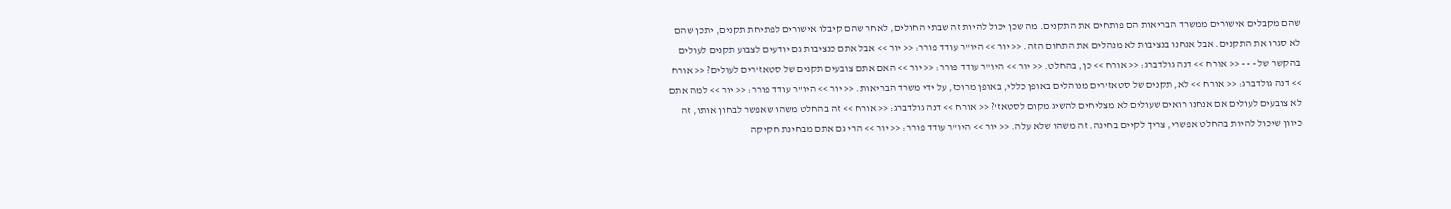שהם מקבלים אישורים ממשרד הבריאות הם פותחים את התקנים. מה שכן יכול להיות זה שבתי החולים, לאחר שהם קיבלו אישורים לפתיחת תקנים, יתכן שהם לא סגרו את התקנים. אבל אנחנו בנציבות לא מנהלים את התחום הזה. << יור >> היו"ר עודד פורר: << יור >> אבל אתם כנציבות גם יודעים לצבוע תקנים לעולים בהקשר של - - - << אורח >> דנה גולדברג: << אורח >> כן, בהחלט. << יור >> היו"ר עודד פורר: << יור >> האם אתם צובעים תקנים של סטאז'רים לעולים? << אורח >> דנה גולדברג: << אורח >> לא, תקנים של סטאז'רים מנוהלים באופן כללי, באופן מרוכז, על ידי משרד הבריאות. << יור >> היו"ר עודד פורר: << יור >> למה אתם לא צובעים לעולים אם אנחנו רואים שעולים לא מצליחים להשיג מקום לסטאז'? << אורח >> דנה גולדברג: << אורח >> זה בהחלט משהו שאפשר לבחון אותו, זה כיוון שיכול להיות בהחלט אפשרי, צריך לקיים בחינה. זה משהו שלא עלה. << יור >> היו"ר עודד פורר: << יור >> הרי גם אתם מבחינת חקיקה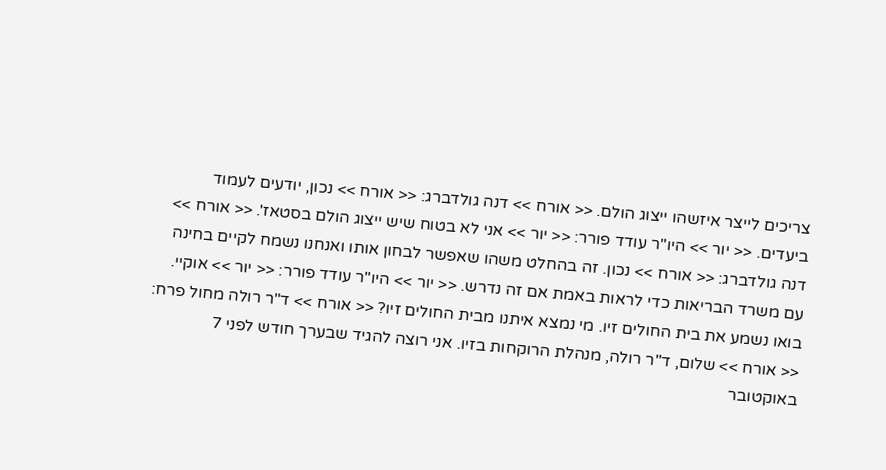צריכים לייצר איזשהו ייצוג הולם. << אורח >> דנה גולדברג: << אורח >> נכון, יודעים לעמוד ביעדים. << יור >> היו"ר עודד פורר: << יור >> אני לא בטוח שיש ייצוג הולם בסטאז'. << אורח >> דנה גולדברג: << אורח >> נכון. זה בהחלט משהו שאפשר לבחון אותו ואנחנו נשמח לקיים בחינה עם משרד הבריאות כדי לראות באמת אם זה נדרש. << יור >> היו"ר עודד פורר: << יור >> אוקיי. בואו נשמע את בית החולים זיו. מי נמצא איתנו מבית החולים זיו? << אורח >> ד"ר רולה מחול פרח: << אורח >> שלום, ד"ר רולה, מנהלת הרוקחות בזיו. אני רוצה להגיד שבערך חודש לפני 7 באוקטובר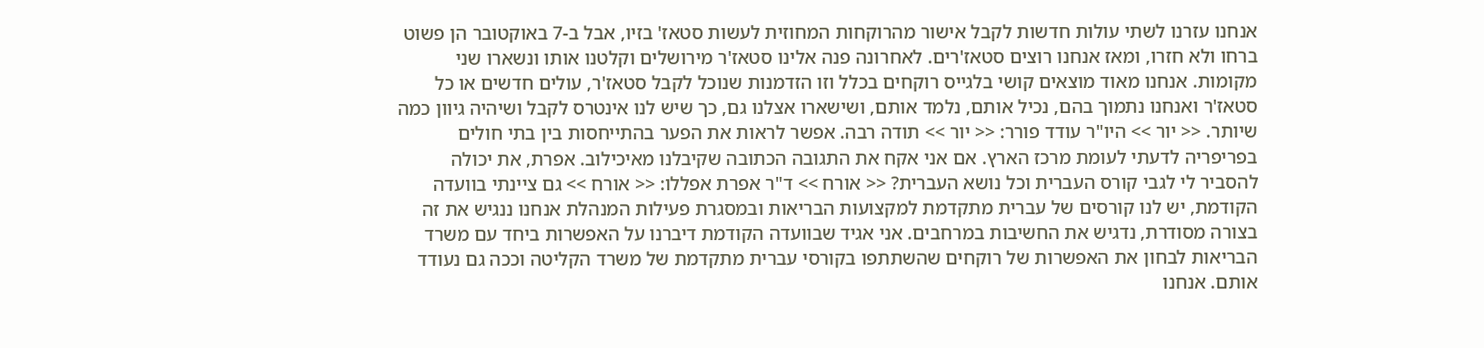אנחנו עזרנו לשתי עולות חדשות לקבל אישור מהרוקחות המחוזית לעשות סטאז' בזיו, אבל ב-7 באוקטובר הן פשוט ברחו ולא חזרו, ומאז אנחנו רוצים סטאז'רים. לאחרונה פנה אלינו סטאז'ר מירושלים וקלטנו אותו ונשארו שני מקומות. אנחנו מאוד מוצאים קושי בלגייס רוקחים בכלל וזו הזדמנות שנוכל לקבל סטאז'ר, עולים חדשים או כל סטאז'ר ואנחנו נתמוך בהם, נכיל אותם, נלמד אותם, ושישארו אצלנו גם, כך שיש לנו אינטרס לקבל ושיהיה גיוון כמה שיותר. << יור >> היו"ר עודד פורר: << יור >> תודה רבה. אפשר לראות את הפער בהתייחסות בין בתי חולים בפריפריה לדעתי לעומת מרכז הארץ. אם אני אקח את התגובה הכתובה שקיבלנו מאיכילוב. אפרת, את יכולה להסביר לי לגבי קורס העברית וכל נושא העברית? << אורח >> ד"ר אפרת אפללו: << אורח >> גם ציינתי בוועדה הקודמת, יש לנו קורסים של עברית מתקדמת למקצועות הבריאות ובמסגרת פעילות המנהלת אנחנו ננגיש את זה בצורה מסודרת, נדגיש את החשיבות במרחבים. אני אגיד שבוועדה הקודמת דיברנו על האפשרות ביחד עם משרד הבריאות לבחון את האפשרות של רוקחים שהשתתפו בקורסי עברית מתקדמת של משרד הקליטה וככה גם נעודד אותם. אנחנו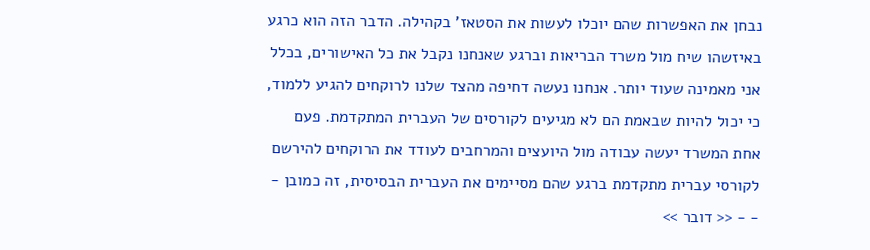נבחן את האפשרות שהם יוכלו לעשות את הסטאז' בקהילה. הדבר הזה הוא כרגע באיזשהו שיח מול משרד הבריאות וברגע שאנחנו נקבל את כל האישורים, בכלל אני מאמינה שעוד יותר. אנחנו נעשה דחיפה מהצד שלנו לרוקחים להגיע ללמוד, כי יכול להיות שבאמת הם לא מגיעים לקורסים של העברית המתקדמת. פעם אחת המשרד יעשה עבודה מול היועצים והמרחבים לעודד את הרוקחים להירשם לקורסי עברית מתקדמת ברגע שהם מסיימים את העברית הבסיסית, זה כמובן - - - << דובר >>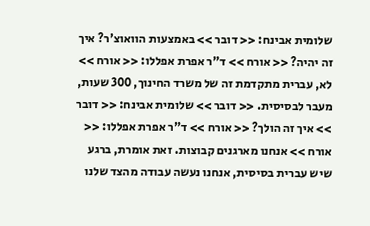שלומית אבינח: << דובר >> באמצעות הוואוצ'ר? איך זה יהיה? << אורח >> ד"ר אפרת אפללו: << אורח >> לא, עברית מתקדמת זה של משרד החינוך, 300 שעות, מעבר לבסיסית. << דובר >> שלומית אבינח: << דובר >> איך זה הולך? << אורח >> ד"ר אפרת אפללו: << אורח >> אנחנו מארגנים קבוצות. זאת אומרת, ברגע שיש עברית בסיסית, אנחנו נעשה עבודה מהצד שלנו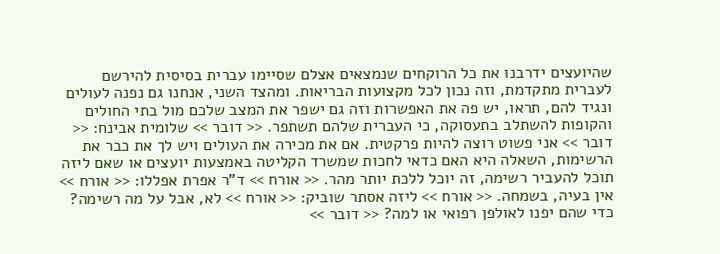שהיועצים ידרבנו את כל הרוקחים שנמצאים אצלם שסיימו עברית בסיסית להירשם לעברית מתקדמת, וזה נכון לכל מקצועות הבריאות. ומהצד השני, אנחנו גם נפנה לעולים ונגיד להם, תראו, יש פה את האפשרות וזה גם ישפר את המצב שלכם מול בתי החולים והקופות להשתלב בתעסוקה, כי העברית שלהם תשתפר. << דובר >> שלומית אבינח: << דובר >> אני פשוט רוצה להיות פרקטית. אם את מכירה את העולים ויש לך את כבר את הרשימות, השאלה היא האם כדאי לחכות שמשרד הקליטה באמצעות יועצים או שאם ליזה תוכל להעביר רשימה, זה יוכל ללכת יותר מהר. << אורח >> ד"ר אפרת אפללו: << אורח >> אין בעיה, בשמחה. << אורח >> ליזה אסתר שוביק: << אורח >> לא, אבל על מה רשימה? כדי שהם יפנו לאולפן רפואי או למה? << דובר >>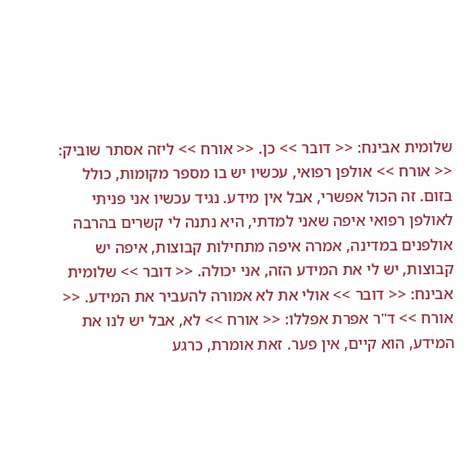שלומית אבינח: << דובר >> כן. << אורח >> ליזה אסתר שוביק: << אורח >> אולפן רפואי, עכשיו יש בו מספר מקומות, כולל בזום. זה הכול אפשרי, אבל אין מידע. נגיד עכשיו אני פניתי לאולפן רפואי איפה שאני למדתי, היא נתנה לי קשרים בהרבה אולפנים במדינה, אמרה איפה מתחילות קבוצות, איפה יש קבוצות, יש לי את המידע הזה, אני יכולה. << דובר >> שלומית אבינח: << דובר >> אולי את לא אמורה להעביר את המידע. << אורח >> ד"ר אפרת אפללו: << אורח >> לא, אבל יש לנו את המידע, הוא קיים, אין פער. זאת אומרת, כרגע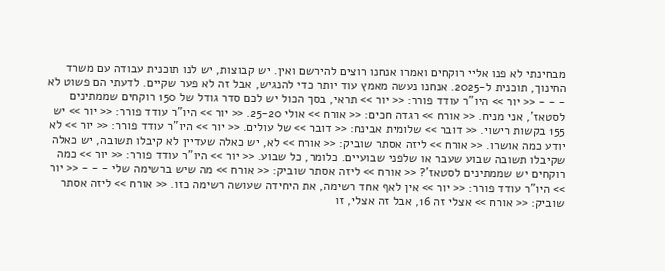מבחינתי לא פנו אליי רוקחים ואמרו אנחנו רוצים להירשם ואין. יש קבוצות, יש לנו תוכנית עבודה עם משרד החינוך, תוכנית ל-2025. אנחנו נעשה מאמץ עוד יותר כדי להנגיש, אבל זה לא פער שקיים. לדעתי הם פשוט לא - - - << יור >> היו"ר עודד פורר: << יור >> תראי, בסך הכול יש לכם סדר גודל של 150 רוקחים שממתינים לסטאז', אני מניח. << אורח >> רגדה חכים: << אורח >> אולי 25-20. << יור >> היו"ר עודד פורר: << יור >> יש 155 בקשות רישוי. << דובר >> שלומית אבינח: << דובר >> של עולים. << יור >> היו"ר עודד פורר: << יור >> לא יודע כמה אושרו. << אורח >> ליזה אסתר שוביק: << אורח >> לא, יש כאלה שעדיין לא קיבלו תשובה, יש כאלה שקיבלו תשובה שבוע שעבר או שלפני שבועיים. כלומר, כל שבוע. << יור >> היו"ר עודד פורר: << יור >> כמה רוקחים יש שממתינים לסטאז'? << אורח >> ליזה אסתר שוביק: << אורח >> מה שיש ברשימה שלי - - - << יור >> היו"ר עודד פורר: << יור >> אין לאף אחד רשימה, את היחידה שעושה רשימה כזו. << אורח >> ליזה אסתר שוביק: << אורח >> אצלי זה 16, אבל זה אצלי, זו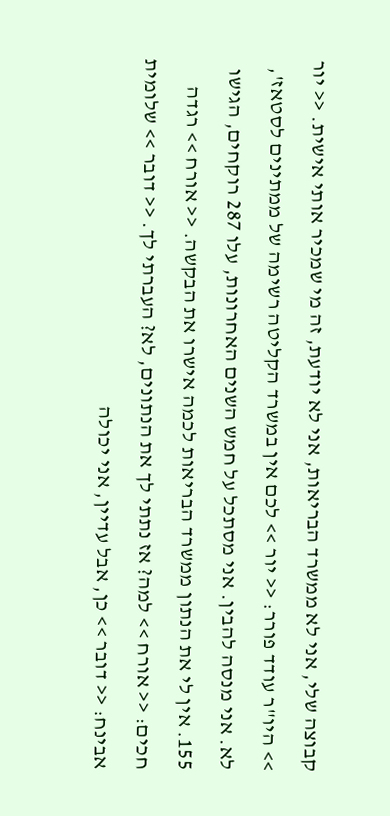קבוצה שלי, אני לא ממשרד הבריאות, אני לא יודעת, זה מי שמכיר אותי אישית. << יור >> היו"ר עודד פורר: << יור >> לכם אין במשרד הקליטה רשימה של ממתינים לסטאז', לא. אני מנסה להבין. אני מסתכל על חמש השנים האחרונות, עלו 287 רוקחים, הגישו 155. אין לי את הנתון ממשרד הבריאות לכמה אישרו את הבקשה. << אורח >> רגדה חכים: << אורח >> למה? אז נתתי לך את הנתונים, לא? העברתי לך. << דובר >> שלומית אבינח: << דובר >> כן, אבל עדיין, אני יכולה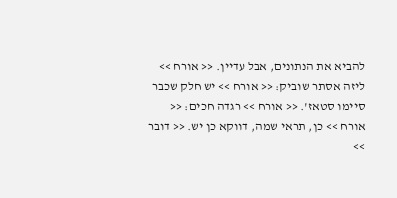להביא את הנתונים, אבל עדיין. << אורח >> ליזה אסתר שוביק: << אורח >> יש חלק שכבר סיימו סטאז'. << אורח >> רגדה חכים: << אורח >> כן, תראי שמה, דווקא כן יש. << דובר >>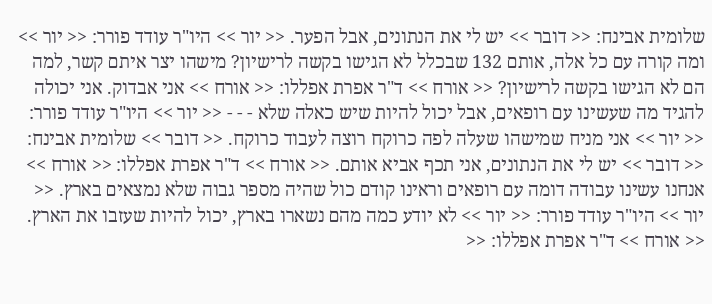שלומית אבינח: << דובר >> יש לי את הנתונים, אבל הפער. << יור >> היו"ר עודד פורר: << יור >> ומה קורה עם כל אלה, אותם 132 שבכלל לא הגישו בקשה לרישיון? מישהו יצר איתם קשר, למה הם לא הגישו בקשה לרישיון? << אורח >> ד"ר אפרת אפללו: << אורח >> אני אבדוק. אני יכולה להגיד מה שעשינו עם רופאים, אבל יכול להיות שיש כאלה שלא - - - << יור >> היו"ר עודד פורר: << יור >> אני מניח שמישהו שעלה לפה כרוקח רוצה לעבוד כרוקח. << דובר >> שלומית אבינח: << דובר >> יש לי את הנתונים, אני תכף אביא אותם. << אורח >> ד"ר אפרת אפללו: << אורח >> אנחנו עשינו עבודה דומה עם רופאים וראינו קודם כול שהיה מספר גבוה שלא נמצאים בארץ. << יור >> היו"ר עודד פורר: << יור >> לא יודע כמה מהם נשארו בארץ, יכול להיות שעזבו את הארץ. << אורח >> ד"ר אפרת אפללו: <<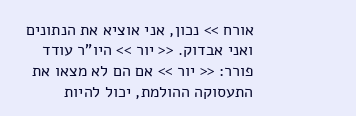אורח >> נכון, אני אוציא את הנתונים ואני אבדוק. << יור >> היו"ר עודד פורר: << יור >> אם הם לא מצאו את התעסוקה ההולמת, יכול להיות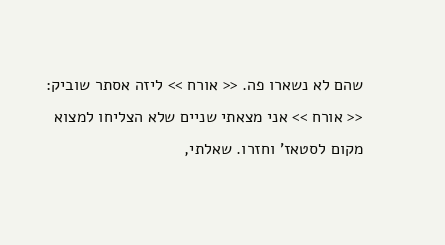שהם לא נשארו פה. << אורח >> ליזה אסתר שוביק: << אורח >> אני מצאתי שניים שלא הצליחו למצוא מקום לסטאז' וחזרו. שאלתי,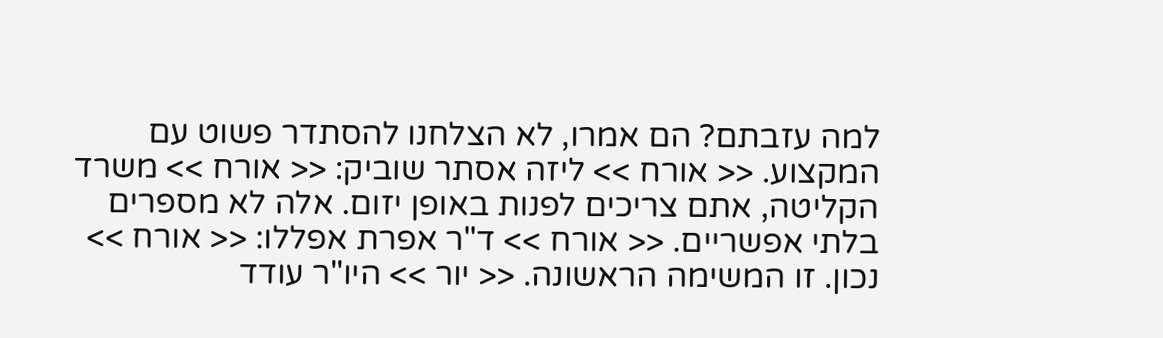למה עזבתם? הם אמרו, לא הצלחנו להסתדר פשוט עם המקצוע. << אורח >> ליזה אסתר שוביק: << אורח >> משרד הקליטה, אתם צריכים לפנות באופן יזום. אלה לא מספרים בלתי אפשריים. << אורח >> ד"ר אפרת אפללו: << אורח >> נכון. זו המשימה הראשונה. << יור >> היו"ר עודד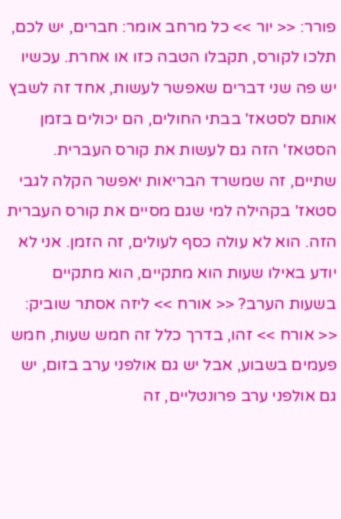פורר: << יור >> כל מרחב אומר: חברים, יש לכם, תלכו לקורס, תקבלו הטבה כזו או אחרת. עכשיו יש פה שני דברים שאפשר לעשות, אחד זה לשבץ אותם לסטאז' בבתי החולים, הם יכולים בזמן הסטאז' הזה גם לעשות את קורס העברית. שתיים, זה שמשרד הבריאות יאפשר הקלה לגבי סטאז' בקהילה למי שגם מסיים את קורס העברית הזה. הוא לא עולה כסף לעולים, זה הזמן. אני לא יודע באילו שעות הוא מתקיים, הוא מתקיים בשעות הערב? << אורח >> ליזה אסתר שוביק: << אורח >> זהו, בדרך כלל זה חמש שעות, חמש פעמים בשבוע, אבל יש גם אולפני ערב בזום, יש גם אולפני ערב פרונטליים, זה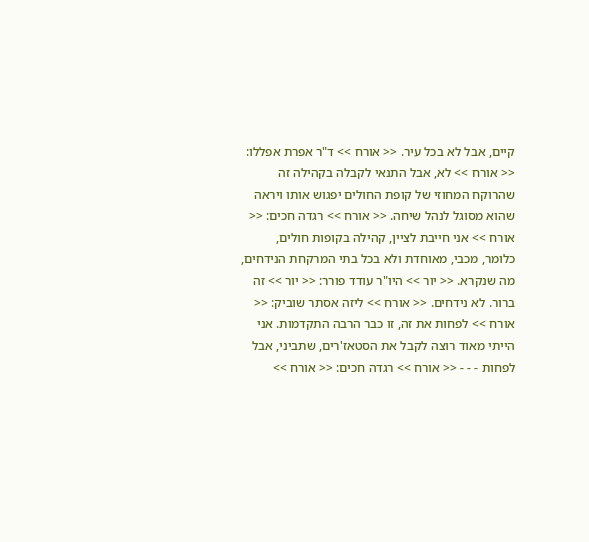קיים, אבל לא בכל עיר. << אורח >> ד"ר אפרת אפללו: << אורח >> לא, אבל התנאי לקבלה בקהילה זה שהרוקח המחוזי של קופת החולים יפגוש אותו ויראה שהוא מסוגל לנהל שיחה. << אורח >> רגדה חכים: << אורח >> אני חייבת לציין, קהילה בקופות חולים, כלומר, מכבי, מאוחדת ולא בכל בתי המרקחת הנידחים, מה שנקרא. << יור >> היו"ר עודד פורר: << יור >> זה ברור. לא נידחים. << אורח >> ליזה אסתר שוביק: << אורח >> לפחות את זה, זו כבר הרבה התקדמות. אני הייתי מאוד רוצה לקבל את הסטאז'רים, שתביני, אבל לפחות - - - << אורח >> רגדה חכים: << אורח >>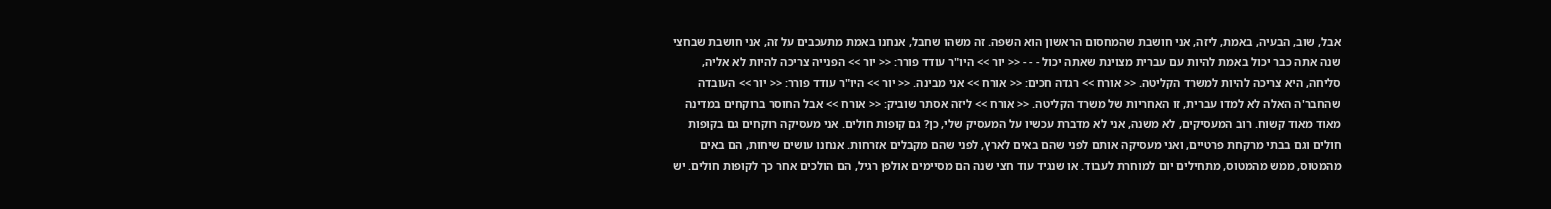אבל, שוב, הבעיה, באמת, ליזה, אני חושבת שהמחסום הראשון הוא השפה. זה משהו שחבל, אנחנו באמת מתעכבים על זה, אני חושבת שבחצי שנה אתה כבר יכול באמת להיות עם עברית מצוינת שאתה יכול - - - << יור >> היו"ר עודד פורר: << יור >> הפנייה צריכה להיות לא אליה, סליחה, היא צריכה להיות למשרד הקליטה. << אורח >> רגדה חכים: << אורח >> אני מבינה. << יור >> היו"ר עודד פורר: << יור >> העובדה שהחבר'ה האלה לא למדו עברית, זו האחריות של משרד הקליטה. << אורח >> ליזה אסתר שוביק: << אורח >> אבל החוסר ברוקחים במדינה מאוד מאוד קשוח. רוב המעסיקים, לא משנה, אני לא מדברת עכשיו על המעסיק שלי, כן? גם קופות חולים. אני מעסיקה רוקחים גם בקופות חולים וגם בבתי מרקחת פרטיים, ואני מעסיקה אותם לפני שהם באים לארץ, לפני שהם מקבלים אזרחות. אנחנו עושים שיחות, הם באים מהמטוס, ממש מהמטוס, מתחילים יום למוחרת לעבוד. או שנגיד עוד חצי שנה הם מסיימים אולפן רגיל, הם הולכים אחר כך לקופות חולים. יש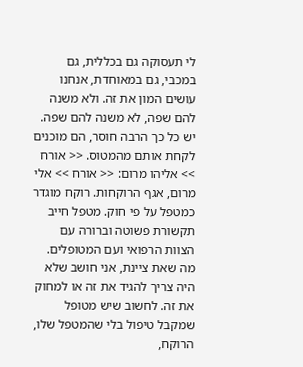לי תעסוקה גם בכללית, גם במכבי, גם במאוחדת, אנחנו עושים המון את זה. ולא משנה להם שפה, לא משנה להם שפה. יש כל כך הרבה חוסר, הם מוכנים לקחת אותם מהמטוס. << אורח >> אליהו מרום: << אורח >> אלי מרום, אגף הרוקחות. רוקח מוגדר כמטפל על פי חוק. מטפל חייב תקשורת פשוטה וברורה עם הצוות הרפואי ועם המטופלים. מה שאת ציינת, אני חושב שלא היה צריך להגיד את זה או למחוק את זה. לחשוב שיש מטופל שמקבל טיפול בלי שהמטפל שלו, הרוקח,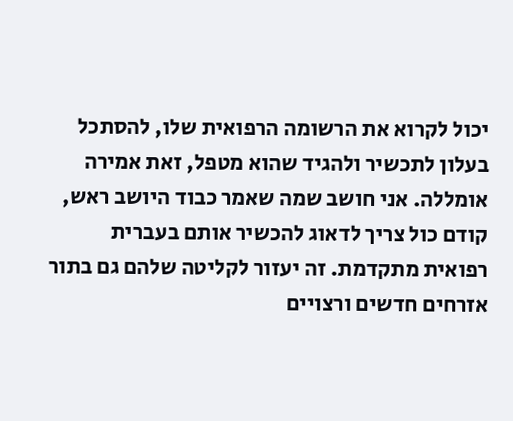יכול לקרוא את הרשומה הרפואית שלו, להסתכל בעלון לתכשיר ולהגיד שהוא מטפל, זאת אמירה אומללה. אני חושב שמה שאמר כבוד היושב ראש, קודם כול צריך לדאוג להכשיר אותם בעברית רפואית מתקדמת. זה יעזור לקליטה שלהם גם בתור אזרחים חדשים ורצויים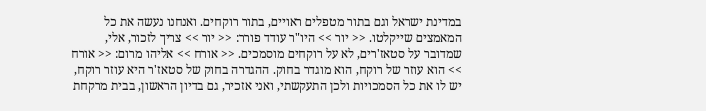במדינת ישראל וגם בתור מטפלים ראויים, בתור רוקחים. ואנחנו נעשה את כל המאמצים שייקלטו. << יור >> היו"ר עודד פורר: << יור >> צריך לזכור, אלי, שמדובר על סטאז'רים, לא על רוקחים מוסמכים. << אורח >> אליהו מרום: << אורח >> הוא עוזר של רוקח, הוא מוגדר בחוק. ההגדרה בחוק של סטאז'ר היא עוזר רוקח, יש לו את כל הסמכויות ולכן התעקשתי, ואני אזכיר, גם בדיון הראשון, בבית מרקחת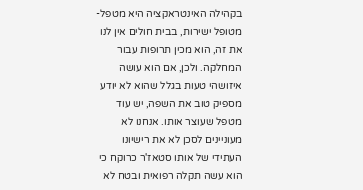בקהילה האינטראקציה היא מטפל-מטופל ישירות, בבית חולים אין לנו את זה, הוא מכין תרופות עבור המחלקה. ולכן, אם הוא עושה איזושהי טעות בגלל שהוא לא יודע מספיק טוב את השפה, יש עוד מטפל שעוצר אותו. אנחנו לא מעוניינים לסכן לא את רישיונו העתידי של אותו סטאז'ר כרוקח כי הוא עשה תקלה רפואית ובטח לא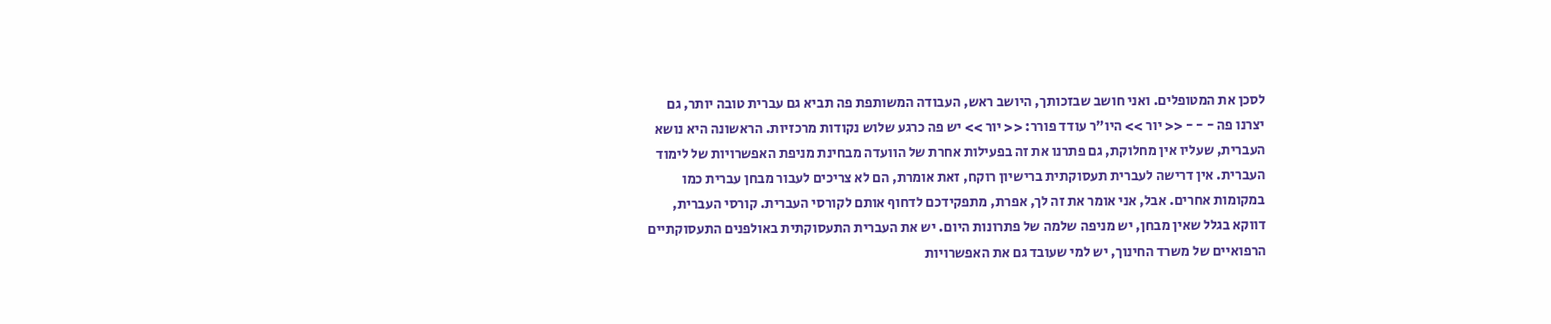לסכן את המטופלים. ואני חושב שבזכותך, היושב ראש, העבודה המשותפת פה תביא גם עברית טובה יותר, גם יצרנו פה - - - << יור >> היו"ר עודד פורר: << יור >> יש פה כרגע שלוש נקודות מרכזיות. הראשונה היא נושא העברית, שעליו אין מחלוקת, גם פתרנו את זה בפעילות אחרת של הוועדה מבחינת מניפת האפשרויות של לימוד העברית. אין דרישה לעברית תעסוקתית ברישיון רוקח, זאת אומרת, הם לא צריכים לעבור מבחן עברית כמו במקומות אחרים. אבל, אני אומר את זה לך, אפרת, מתפקידכם לדחוף אותם לקורסי העברית. קורסי העברית, דווקא בגלל שאין מבחן, יש מניפה שלמה של פתרונות היום. יש את העברית התעסוקתית באולפנים התעסוקתיים הרפואיים של משרד החינוך, יש למי שעובד גם את האפשרויות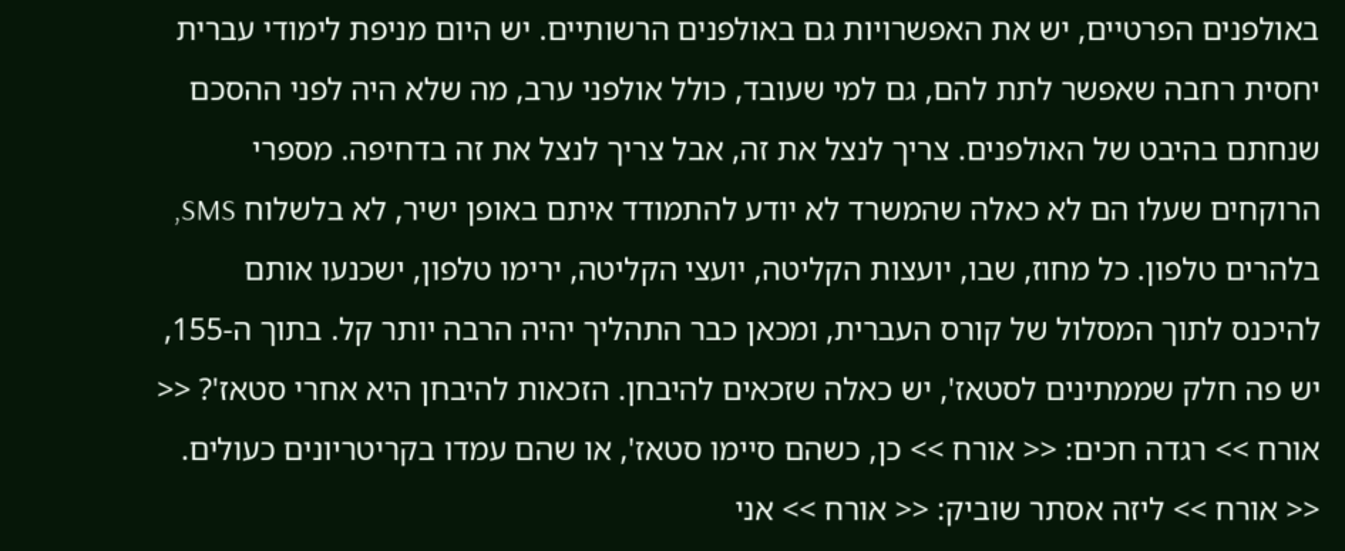באולפנים הפרטיים, יש את האפשרויות גם באולפנים הרשותיים. יש היום מניפת לימודי עברית יחסית רחבה שאפשר לתת להם, גם למי שעובד, כולל אולפני ערב, מה שלא היה לפני ההסכם שנחתם בהיבט של האולפנים. צריך לנצל את זה, אבל צריך לנצל את זה בדחיפה. מספרי הרוקחים שעלו הם לא כאלה שהמשרד לא יודע להתמודד איתם באופן ישיר, לא בלשלוח SMS, בלהרים טלפון. כל מחוז, שבו, יועצות הקליטה, יועצי הקליטה, ירימו טלפון, ישכנעו אותם להיכנס לתוך המסלול של קורס העברית, ומכאן כבר התהליך יהיה הרבה יותר קל. בתוך ה-155, יש פה חלק שממתינים לסטאז', יש כאלה שזכאים להיבחן. הזכאות להיבחן היא אחרי סטאז'? << אורח >> רגדה חכים: << אורח >> כן, כשהם סיימו סטאז', או שהם עמדו בקריטריונים כעולים. << אורח >> ליזה אסתר שוביק: << אורח >> אני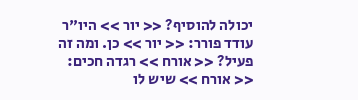יכולה להוסיף? << יור >> היו"ר עודד פורר: << יור >> כן. ומה זה פעיל? << אורח >> רגדה חכים: << אורח >> שיש לו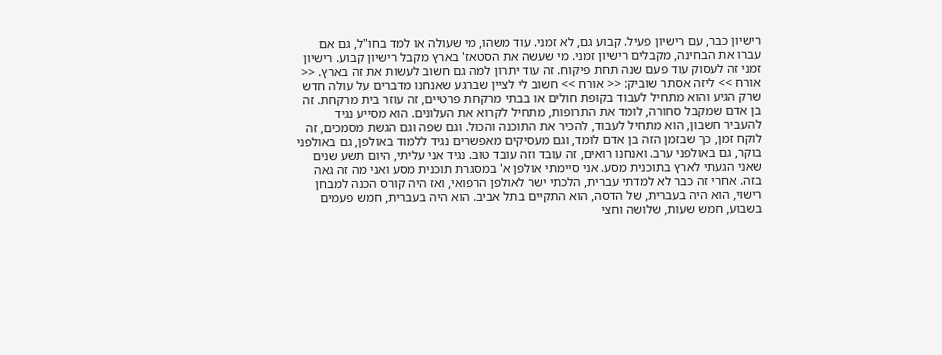רישיון כבר, עם רישיון פעיל. קבוע גם, לא זמני. עוד משהו, מי שעולה או למד בחו"ל, גם אם עברו את הבחינה, מקבלים רישיון זמני. מי שעשה את הסטאז' בארץ מקבל רישיון קבוע. רישיון זמני זה לעסוק עוד פעם שנה תחת פיקוח. זה עוד יתרון למה גם חשוב לעשות את זה בארץ. << אורח >> ליזה אסתר שוביק: << אורח >> חשוב לי לציין שברגע שאנחנו מדברים על עולה חדש שרק הגיע והוא מתחיל לעבוד בקופת חולים או בבתי מרקחת פרטיים, זה עוזר בית מרקחת. זה בן אדם שמקבל סחורה, לומד את התרופות, מתחיל לקרוא את העלונים. הוא מסייע נגיד להעביר חשבון, הוא מתחיל לעבוד, להכיר את התוכנה והכול. וגם שפה וגם הגשת מסמכים, זה לוקח זמן, כך שבזמן הזה בן אדם לומד, וגם מעסיקים מאפשרים נגיד ללמוד באולפן, גם באולפני בוקר, גם באולפני ערב. ואנחנו רואים, זה עובד וזה עובד טוב. נגיד אני עליתי, היום תשע שנים שאני הגעתי לארץ בתוכנית מסע. אני סיימתי אולפן א' במסגרת תוכנית מסע ואני מה זה גאה בזה. אחרי זה כבר לא למדתי עברית, הלכתי ישר לאולפן הרפואי, ואז היה קורס הכנה למבחן רישוי, הוא היה בעברית, של הדסה, הוא התקיים בתל אביב. הוא היה בעברית, חמש פעמים בשבוע, חמש שעות, שלושה וחצי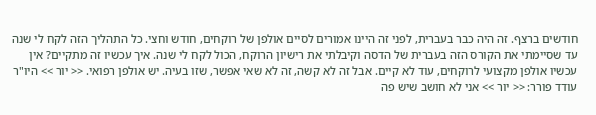חודשים ברצף. זה היה כבר בעברית, לפני זה היינו אמורים לסיים אולפן של רוקחים, חודש וחצי. כל התהליך הזה לקח לי שנה עד שסיימתי את הקורס הזה בעברית של הדסה וקיבלתי את רישיון הרוקח, הכול לקח לי שנה. איך עכשיו זה מתקיים? אין עכשיו אולפן מקצועי לרוקחים, עוד לא קיים. אבל זה לא קשה, זה לא שאי אפשר, שזו בעיה. יש אולפן רפואי. << יור >> היו"ר עודד פורר: << יור >> אני לא חושב שיש פה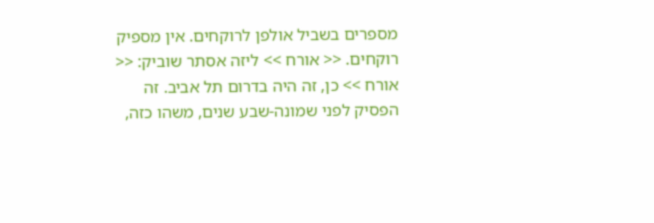מספרים בשביל אולפן לרוקחים. אין מספיק רוקחים. << אורח >> ליזה אסתר שוביק: << אורח >> כן, זה היה בדרום תל אביב. זה הפסיק לפני שמונה-שבע שנים, משהו כזה,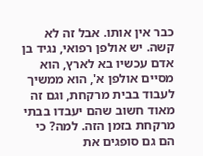כבר אין אותו. אבל זה לא קשה. יש אולפן רפואי, נגיד בן אדם עכשיו בא לארץ, הוא מסיים אולפן א', הוא ממשיך לעבוד בבית מרקחת, וגם זה מאוד חשוב שהם יעבדו בבתי מרקחת בזמן הזה. למה? כי הם גם סופגים את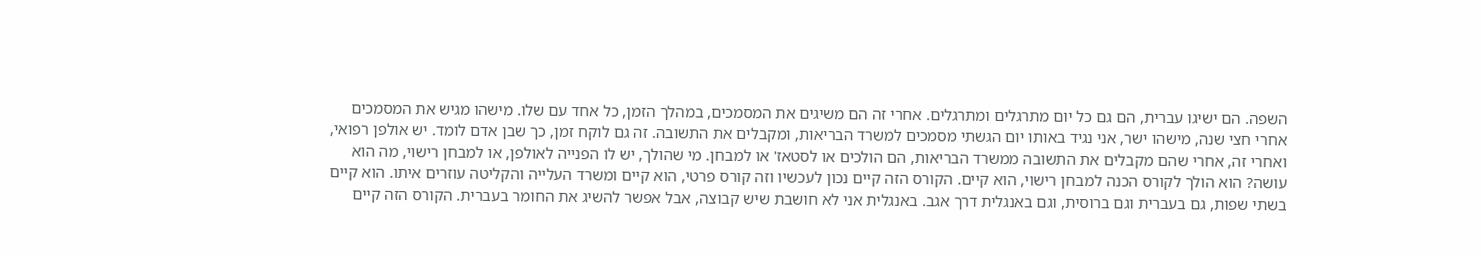השפה. הם ישיגו עברית, הם גם כל יום מתרגלים ומתרגלים. אחרי זה הם משיגים את המסמכים, במהלך הזמן, כל אחד עם שלו. מישהו מגיש את המסמכים אחרי חצי שנה, מישהו ישר, אני נגיד באותו יום הגשתי מסמכים למשרד הבריאות, ומקבלים את התשובה. זה גם לוקח זמן, כך שבן אדם לומד. יש אולפן רפואי, ואחרי זה, אחרי שהם מקבלים את התשובה ממשרד הבריאות, הם הולכים או לסטאז' או למבחן. מי שהולך, יש לו הפנייה לאולפן, או למבחן רישוי, מה הוא עושה? הוא הולך לקורס הכנה למבחן רישוי, הוא קיים. הקורס הזה קיים נכון לעכשיו וזה קורס פרטי, הוא קיים ומשרד העלייה והקליטה עוזרים איתו. הוא קיים בשתי שפות, גם בעברית וגם ברוסית, וגם באנגלית דרך אגב. באנגלית אני לא חושבת שיש קבוצה, אבל אפשר להשיג את החומר בעברית. הקורס הזה קיים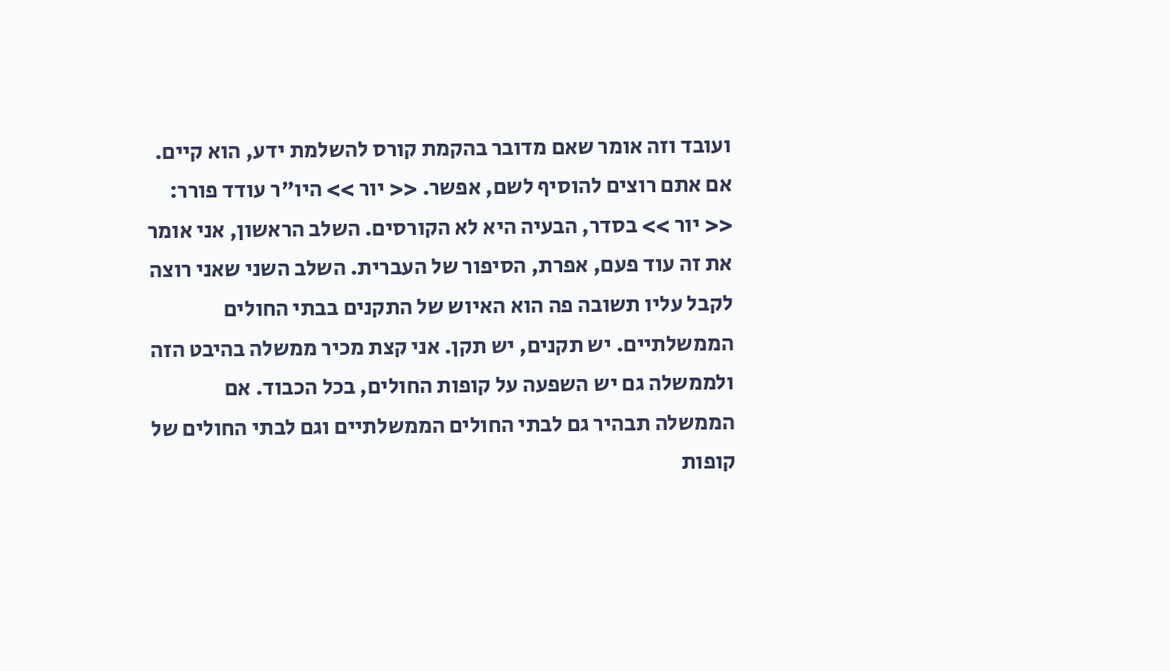ועובד וזה אומר שאם מדובר בהקמת קורס להשלמת ידע, הוא קיים. אם אתם רוצים להוסיף לשם, אפשר. << יור >> היו"ר עודד פורר: << יור >> בסדר, הבעיה היא לא הקורסים. השלב הראשון, אני אומר את זה עוד פעם, אפרת, הסיפור של העברית. השלב השני שאני רוצה לקבל עליו תשובה פה הוא האיוש של התקנים בבתי החולים הממשלתיים. יש תקנים, יש תקן. אני קצת מכיר ממשלה בהיבט הזה ולממשלה גם יש השפעה על קופות החולים, בכל הכבוד. אם הממשלה תבהיר גם לבתי החולים הממשלתיים וגם לבתי החולים של קופות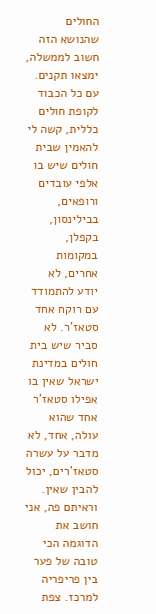החולים שהנושא הזה חשוב לממשלה, ימצאו תקנים. עם כל הכבוד לקופת חולים כללית, קשה לי להאמין שבית חולים שיש בו אלפי עובדים ורופאים, בבילינסון, בקפלן, במקומות אחרים, לא יודע להתמודד עם רוקח אחד סטאז'ר. לא סביר שיש בית חולים במדינת ישראל שאין בו אפילו סטאז'ר אחד שהוא עולה, אחד, לא מדבר על עשרה סטאז'רים, יכול להבין שאין. וראיתם פה, אני חושב את הדוגמה הכי טובה של פער בין פריפריה למרכז. צפת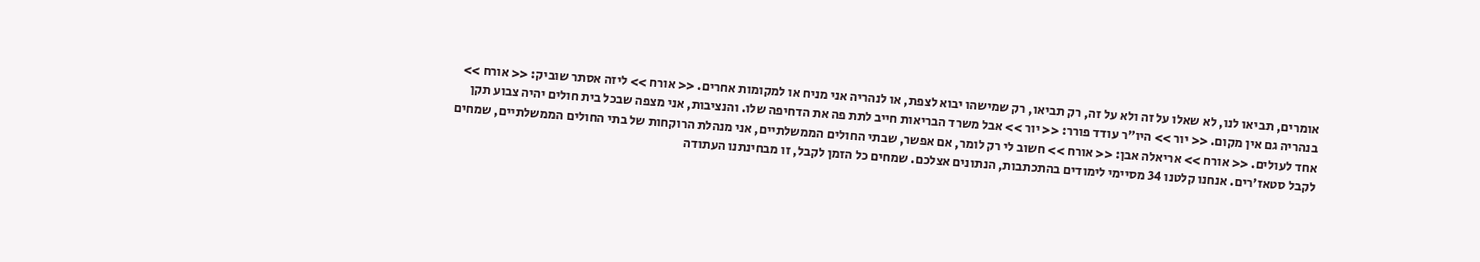אומרים, תביאו לנו, לא שאלו על זה ולא על זה, רק תביאו, רק שמישהו יבוא לצפת, או לנהריה אני מניח או למקומות אחרים. << אורח >> ליזה אסתר שוביק: << אורח >> בנהריה גם אין מקום. << יור >> היו"ר עודד פורר: << יור >> אבל משרד הבריאות חייב לתת פה את הדחיפה שלו. והנציבות, אני מצפה שבכל בית חולים יהיה צבוע תקן אחד לעולים. << אורח >> אריאלה אבן: << אורח >> חשוב לי רק לומר, אם אפשר, שבתי החולים הממשלתיים, אני מנהלת הרוקחות של בתי החולים הממשלתיים, שמחים לקבל סטאז'רים. אנחנו קלטנו 34 מסיימי לימודים בהתכתבות, הנתונים אצלכם. שמחים כל הזמן לקבל, זו מבחינתנו העתודה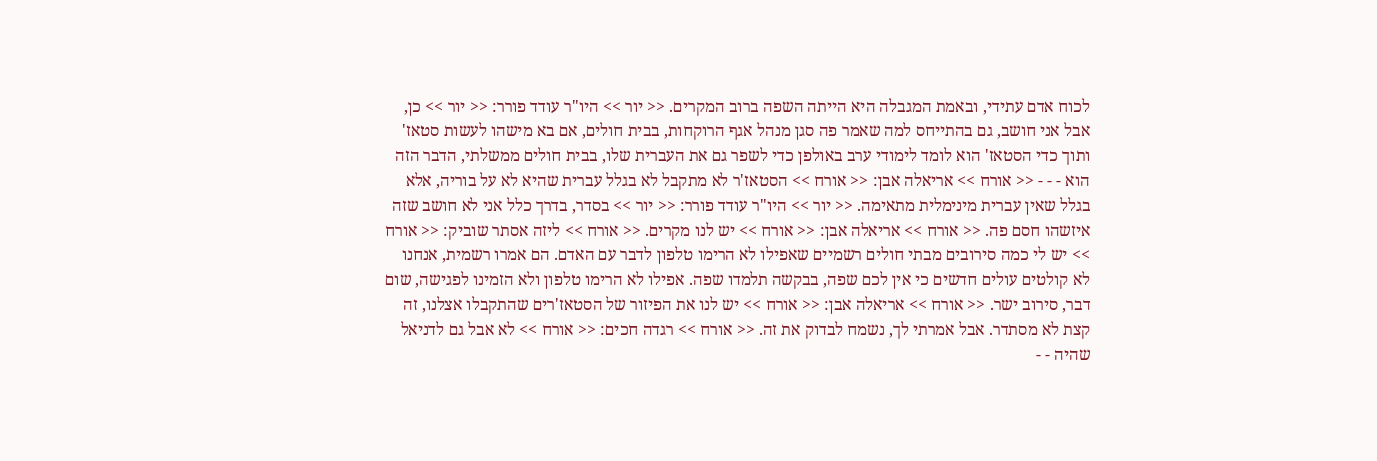לכוח אדם עתידי, ובאמת המגבלה היא הייתה השפה ברוב המקרים. << יור >> היו"ר עודד פורר: << יור >> כן, אבל אני חושב, גם בהתייחס למה שאמר פה סגן מנהל אגף הרוקחות, בבית חולים, אם בא מישהו לעשות סטאז' ותוך כדי הסטאז' הוא לומד לימודי ערב באולפן כדי לשפר גם את העברית שלו, בבית חולים ממשלתי, הדבר הזה הוא - - - << אורח >> אריאלה אבן: << אורח >> הסטאז'ר לא מתקבל לא בגלל עברית שהיא לא על בוריה, אלא בגלל שאין עברית מינימלית מתאימה. << יור >> היו"ר עודד פורר: << יור >> בסדר, בדרך כלל אני לא חושב שזה איזשהו חסם פה. << אורח >> אריאלה אבן: << אורח >> יש לנו מקרים. << אורח >> ליזה אסתר שוביק: << אורח >> יש לי כמה סירובים מבתי חולים רשמיים שאפילו לא הרימו טלפון לדבר עם האדם. הם אמרו רשמית, אנחנו לא קולטים עולים חדשים כי אין לכם שפה, בבקשה תלמדו שפה. אפילו לא הרימו טלפון ולא הזמינו לפגישה, שום דבר, סירוב ישר. << אורח >> אריאלה אבן: << אורח >> יש לנו את הפיזור של הסטאז'רים שהתקבלו אצלנו, זה קצת לא מסתדר. אבל אמרתי לך, נשמח לבדוק את זה. << אורח >> רגדה חכים: << אורח >> לא אבל גם לדניאל שהיה - -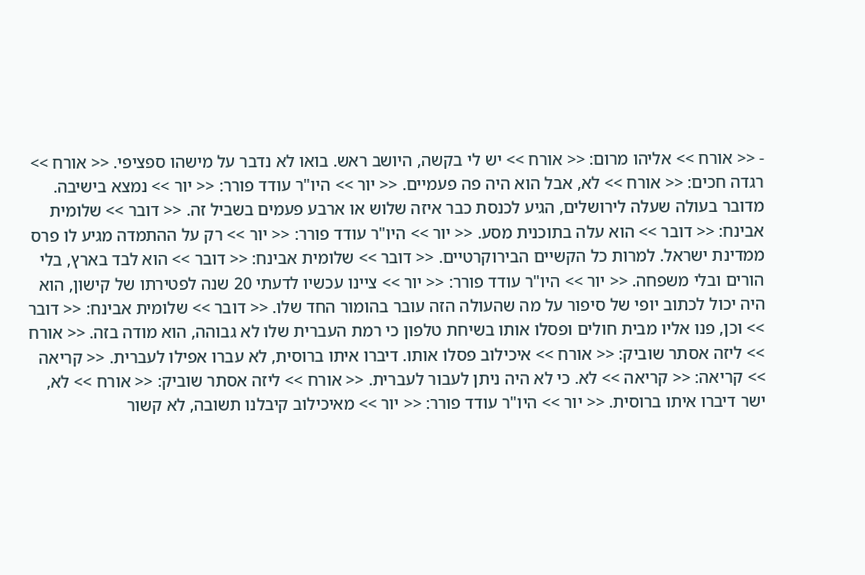- << אורח >> אליהו מרום: << אורח >> יש לי בקשה, היושב ראש. בואו לא נדבר על מישהו ספציפי. << אורח >> רגדה חכים: << אורח >> לא, אבל הוא היה פה פעמיים. << יור >> היו"ר עודד פורר: << יור >> נמצא בישיבה. מדובר בעולה שעלה לירושלים, הגיע לכנסת כבר איזה שלוש או ארבע פעמים בשביל זה. << דובר >> שלומית אבינח: << דובר >> הוא עלה בתוכנית מסע. << יור >> היו"ר עודד פורר: << יור >> רק על ההתמדה מגיע לו פרס ממדינת ישראל. למרות כל הקשיים הבירוקרטיים. << דובר >> שלומית אבינח: << דובר >> הוא לבד בארץ, בלי הורים ובלי משפחה. << יור >> היו"ר עודד פורר: << יור >> ציינו עכשיו לדעתי 20 שנה לפטירתו של קישון, הוא היה יכול לכתוב יופי של סיפור על מה שהעולה הזה עובר בהומור החד שלו. << דובר >> שלומית אבינח: << דובר >> וכן, פנו אליו מבית חולים ופסלו אותו בשיחת טלפון כי רמת העברית שלו לא גבוהה, הוא מודה בזה. << אורח >> ליזה אסתר שוביק: << אורח >> איכילוב פסלו אותו. דיברו איתו ברוסית, לא עברו אפילו לעברית. << קריאה >> קריאה: << קריאה >> לא. כי לא היה ניתן לעבור לעברית. << אורח >> ליזה אסתר שוביק: << אורח >> לא, ישר דיברו איתו ברוסית. << יור >> היו"ר עודד פורר: << יור >> מאיכילוב קיבלנו תשובה, לא קשור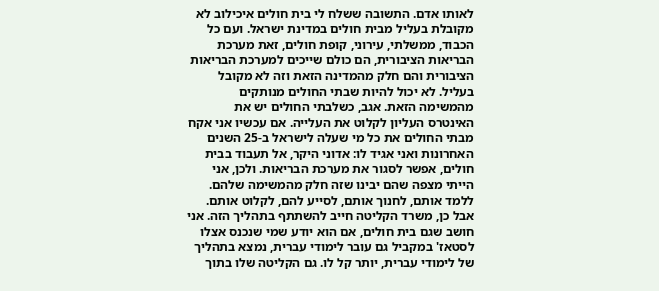לאותו אדם. התשובה ששלח לי בית חולים איכילוב לא מקובלת בעליל מבית חולים במדינת ישראל. ועם כל הכבוד, ממשלתי, עירוני, קופת חולים, זאת מערכת הבריאות הציבורית, הם כולם שייכים למערכת הבריאות הציבורית והם חלק מהמדינה הזאת וזה לא מקובל בעליל. לא יכול להיות שבתי החולים מנותקים מהמשימה הזאת. אגב, כשלבתי החולים יש את האינטרס העליון לקלוט את העלייה. אם עכשיו אני אקח מבתי החולים את כל מי שעלה לישראל ב-25 השנים האחרונות ואני אגיד לו: אדוני היקר, אל תעבוד בבית חולים, אפשר לסגור את מערכת הבריאות. ולכן, אני הייתי מצפה שהם יבינו שזה חלק מהמשימה שלהם. ללמד אותם, לחנוך אותם, לסייע להם, לקלוט אותם. אבל כן, משרד הקליטה חייב להשתתף בתהליך הזה. אני חושב שגם בית חולים, אם הוא יודע שמי שנכנס אצלו לסטאז' במקביל גם עובר לימודי עברית, נמצא בתהליך של לימודי עברית, יותר קל לו. גם הקליטה שלו בתוך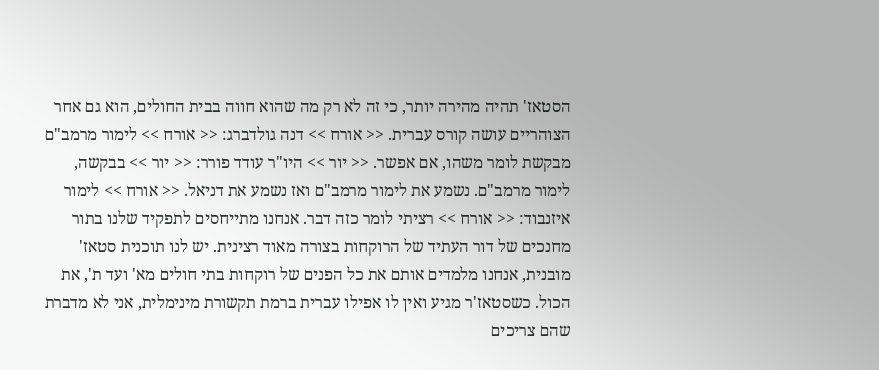הסטאז' תהיה מהירה יותר, כי זה לא רק מה שהוא חווה בבית החולים, הוא גם אחר הצוהריים עושה קורס עברית. << אורח >> דנה גולדברג: << אורח >> לימור מרמב"ם מבקשת לומר משהו, אם אפשר. << יור >> היו"ר עודד פורר: << יור >> בבקשה, לימור מרמב"ם. נשמע את לימור מרמב"ם ואז נשמע את דניאל. << אורח >> לימור איזנבוד: << אורח >> רציתי לומר כזה דבר. אנחנו מתייחסים לתפקיד שלנו בתור מחנכים של דור העתיד של הרוקחות בצורה מאוד רצינית. יש לנו תוכנית סטאז' מובנית, אנחנו מלמדים אותם את כל הפנים של רוקחות בתי חולים מא' ועד ת', את הכול. כשסטאז'ר מגיע ואין לו אפילו עברית ברמת תקשורת מינימלית, אני לא מדברת שהם צריכים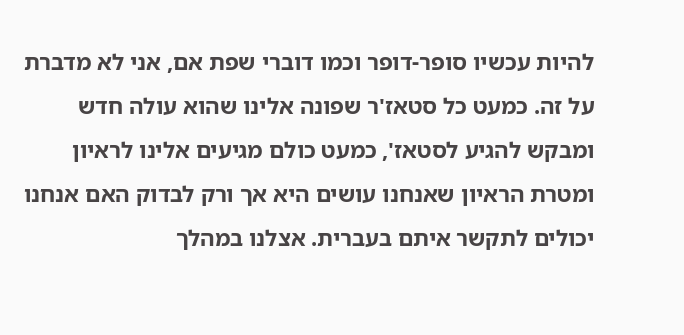להיות עכשיו סופר-דופר וכמו דוברי שפת אם, אני לא מדברת על זה. כמעט כל סטאז'ר שפונה אלינו שהוא עולה חדש ומבקש להגיע לסטאז', כמעט כולם מגיעים אלינו לראיון ומטרת הראיון שאנחנו עושים היא אך ורק לבדוק האם אנחנו יכולים לתקשר איתם בעברית. אצלנו במהלך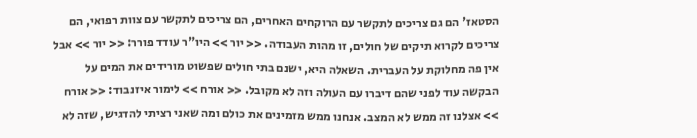הסטאז' הם גם צריכים לתקשר עם הרוקחים האחרים, הם צריכים לתקשר עם צוות רפואי, הם צריכים לקרוא תיקים של חולים, זו מהות העבודה. << יור >> היו"ר עודד פורר: << יור >> אבל אין פה מחלוקת על העברית. השאלה היא, ישנם בתי חולים שפשוט מורידים את המים על הבקשה עוד לפני שהם דיברו עם העולה וזה לא מקובל. << אורח >> לימור איזנבוד: << אורח >> אצלנו זה ממש לא המצב. אנחנו ממש מזמינים את כולם ומה שאני רציתי להדגיש, שזה לא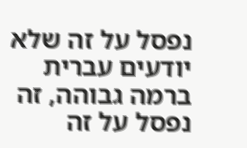נפסל על זה שלא יודעים עברית ברמה גבוהה, זה נפסל על זה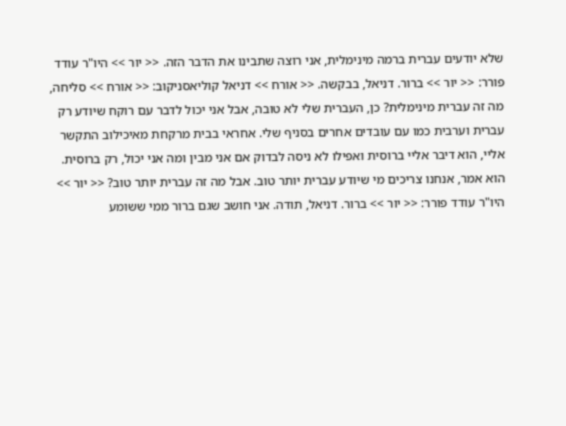שלא יודעים עברית ברמה מינימלית, אני רוצה שתבינו את הדבר הזה. << יור >> היו"ר עודד פורר: << יור >> ברור. דניאל, בבקשה. << אורח >> דניאל קוליאסניקוב: << אורח >> סליחה, מה זה עברית מינימלית? כן, העברית שלי לא טובה, אבל אני יכול לדבר עם רוקח שיודע רק עברית וערבית כמו עם עובדים אחרים בסניף שלי. אחראי בבית מרקחת מאיכילוב התקשר אליי, הוא דיבר אליי ברוסית ואפילו לא ניסה לבדוק אם אני מבין ומה אני יכול, רק ברוסית. הוא אמר, אנחנו צריכים מי שיודע עברית יותר טוב. אבל מה זה עברית יותר טוב? << יור >> היו"ר עודד פורר: << יור >> ברור. דניאל, תודה. אני חושב שגם ברור ממי ששומע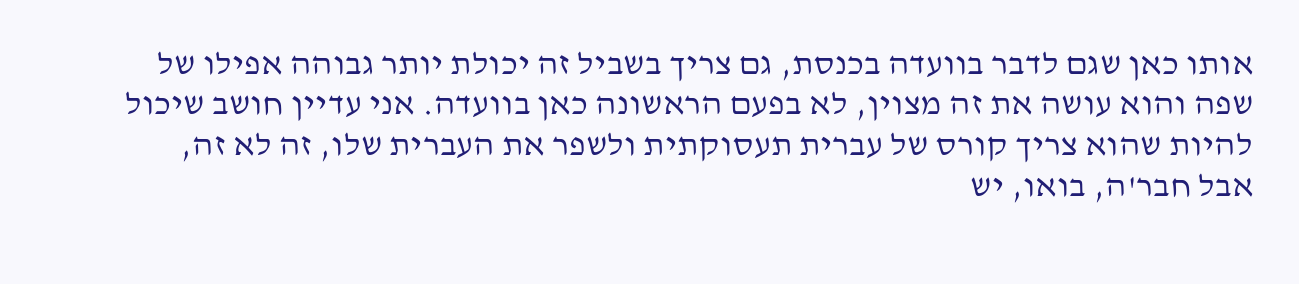אותו כאן שגם לדבר בוועדה בכנסת, גם צריך בשביל זה יכולת יותר גבוהה אפילו של שפה והוא עושה את זה מצוין, לא בפעם הראשונה כאן בוועדה. אני עדיין חושב שיכול להיות שהוא צריך קורס של עברית תעסוקתית ולשפר את העברית שלו, זה לא זה, אבל חבר'ה, בואו, יש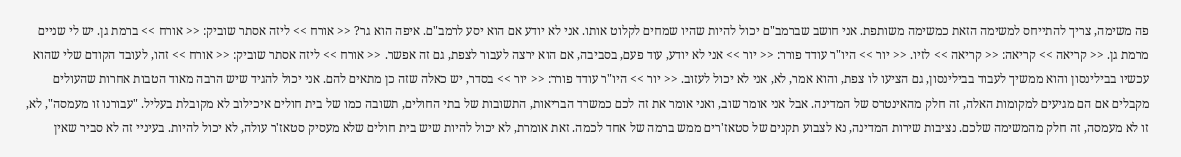פה משימה, צריך להתייחס למשימה הזאת כמשימה משותפת. אני חושב שברמב"ם יכול להיות שהיו שמחים לקלוט אותו. אני לא יודע אם הוא יסע לרמב"ם. איפה הוא גר? << אורח >> ליזה אסתר שוביק: << אורח >> ברמת גן. יש לי שניים מרמת גן. << קריאה >> קריאה: << קריאה >> לזיו. << יור >> היו"ר עודד פורר: << יור >> אני לא יודע, עוד פעם, בסביבה, אם הוא ירצה לעבור לצפת, גם זה אפשר. << אורח >> ליזה אסתר שוביק: << אורח >> זהו, לעובד הקודם שלי שהוא עכשיו בבילינסון והוא ממשיך לעבוד בבילינסון, גם הציעו לו צפת, והוא אמר, לא, אני לא יכול לעזוב. << יור >> היו"ר עודד פורר: << יור >> בסדר, יש כאלה שזה כן מתאים להם. אני יכול להגיד שיש הרבה מאוד הטבות אחרות שהעולים מקבלים אם הם מגיעים למקומות האלה, זה חלק מהאינטרס של המדינה. אבל אני אומר שוב, ואני אומר את זה לכם כמשרד הבריאות, התשובות של בתי החולים, תשובה כמו של בית חולים איכילוב לא מקובלת בעליל. "עבורנו זו מעמסה", לא, זו לא מעמסה, זה חלק מהמשימה שלכם. נציבות שירות המדינה, נא לצבוע תקנים של סטאז'רים ממש ברמה של אחד לכמה. זאת אומרת, לא יכול להיות שיש בית חולים שלא מעסיק סטאז'ר עולה, לא יכול להיות. בעיניי זה לא סביר שאין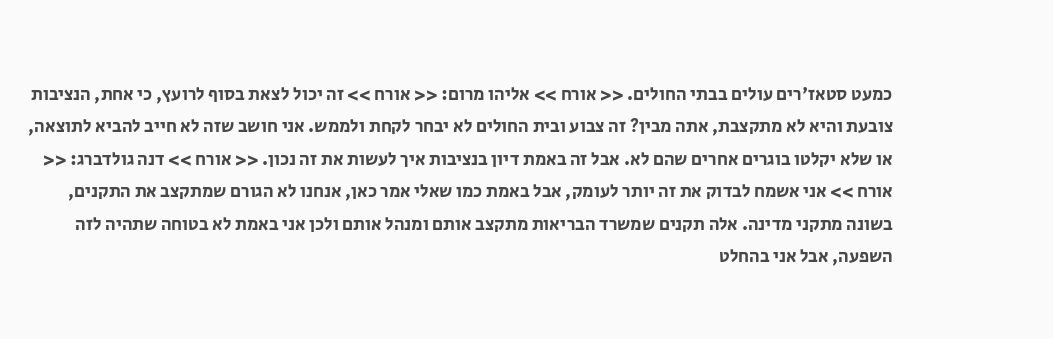כמעט סטאז'רים עולים בבתי החולים. << אורח >> אליהו מרום: << אורח >> זה יכול לצאת בסוף לרועץ, כי אחת, הנציבות צובעת והיא לא מתקצבת, אתה מבין? זה צבוע ובית החולים לא יבחר לקחת ולממש. אני חושב שזה לא חייב להביא לתוצאה, או שלא יקלטו בוגרים אחרים שהם לא. אבל זה באמת דיון בנציבות איך לעשות את זה נכון. << אורח >> דנה גולדברג: << אורח >> אני אשמח לבדוק את זה יותר לעומק, אבל באמת כמו שאלי אמר כאן, אנחנו לא הגורם שמתקצב את התקנים, בשונה מתקני מדינה. אלה תקנים שמשרד הבריאות מתקצב אותם ומנהל אותם ולכן אני באמת לא בטוחה שתהיה לזה השפעה, אבל אני בהחלט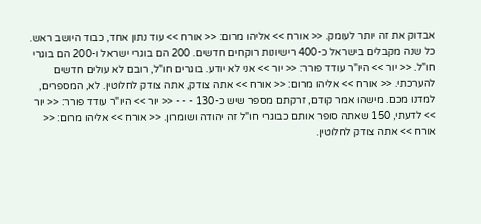אבדוק את זה יותר לעומק. << אורח >> אליהו מרום: << אורח >> עוד נתון אחד, כבוד היושב ראש. כל שנה מקבלים בישראל כ-400 רישיונות רוקחים חדשים. 200 הם בוגרי ישראל ו-200 הם בוגרי חו"ל. << יור >> היו"ר עודד פורר: << יור >> אני לא יודע. בוגרים חו"ל, רובם לא עולים חדשים להערכתי. << אורח >> אליהו מרום: << אורח >> אתה צודק, אתה צודק לחלוטין. לא, המספרים, למדנו מכם. מישהו אמר קודם, זרקתם מספר שיש כ-130 - - - << יור >> היו"ר עודד פורר: << יור >> לדעתי, 150 שאתה סופר אותם כבוגרי חו"ל זה יהודה ושומרון. << אורח >> אליהו מרום: << אורח >> אתה צודק לחלוטין.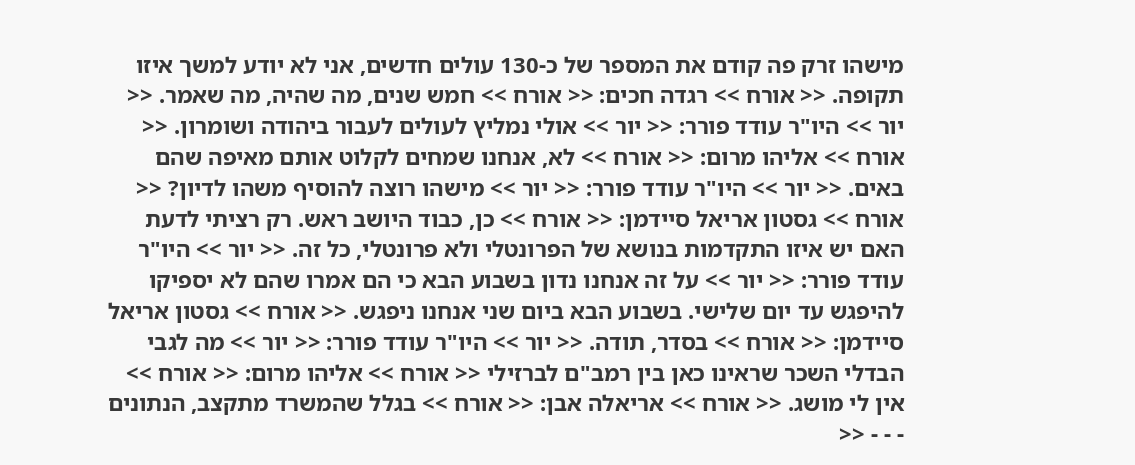מישהו זרק פה קודם את המספר של כ-130 עולים חדשים, אני לא יודע למשך איזו תקופה. << אורח >> רגדה חכים: << אורח >> חמש שנים, מה שהיה, מה שאמר. << יור >> היו"ר עודד פורר: << יור >> אולי נמליץ לעולים לעבור ביהודה ושומרון. << אורח >> אליהו מרום: << אורח >> לא, אנחנו שמחים לקלוט אותם מאיפה שהם באים. << יור >> היו"ר עודד פורר: << יור >> מישהו רוצה להוסיף משהו לדיון? << אורח >> גסטון אריאל סיידמן: << אורח >> כן, כבוד היושב ראש. רק רציתי לדעת האם יש איזו התקדמות בנושא של הפרונטלי ולא פרונטלי, כל זה. << יור >> היו"ר עודד פורר: << יור >> על זה אנחנו נדון בשבוע הבא כי הם אמרו שהם לא יספיקו להיפגש עד יום שלישי. בשבוע הבא ביום שני אנחנו ניפגש. << אורח >> גסטון אריאל סיידמן: << אורח >> בסדר, תודה. << יור >> היו"ר עודד פורר: << יור >> מה לגבי הבדלי השכר שראינו כאן בין רמב"ם לברזילי << אורח >> אליהו מרום: << אורח >> אין לי מושג. << אורח >> אריאלה אבן: << אורח >> בגלל שהמשרד מתקצב, הנתונים - - - <<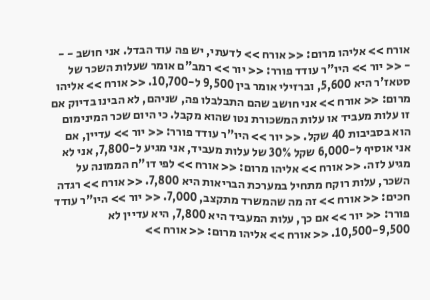אורח >> אליהו מרום: << אורח >> לדעתי, יש פה עוד הבדל. אני חושב - - - << יור >> היו"ר עודד פורר: << יור >> רמב"ם אומר שעלות השכר של סטאז'ר היא 5,600, וברזילי אומר בין 9,500 ל-10,700. << אורח >> אליהו מרום: << אורח >> אני חושב שהם התבלבלו פה, שניהם, לא הבינו בדיוק אם זו עלות מעביד או עלות המשכורת נטו שהוא מקבל. כי היום שכר המינימום הוא בסביבות 40 שקל. << יור >> היו"ר עודד פורר: << יור >> עדיין, אם אני אוסיף ל-6,000 שקל 30% של עלות מעביד, אני מגיע ל-7,800, אני לא מגיע לזה. << אורח >> אליהו מרום: << אורח >> לפי דו"ח הממונה על השכר, עלות רוקח מתחיל במערכת הבריאות היא 7,800. << אורח >> רגדה חכים: << אורח >> זה מה שהמשרד מתקצב, 7,000. << יור >> היו"ר עודד פורר: << יור >> אם כך, עלות המעביד היא 7,800, היא עדיין לא 10,500-9,500. << אורח >> אליהו מרום: << אורח >>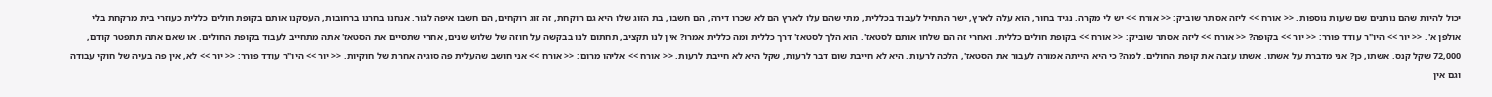יכול להיות שהם נותנים שם שעות נוספות. << אורח >> ליזה אסתר שוביק: << אורח >> יש לי מקרה. נגיד בחור, הוא עלה לארץ, ישר התחיל לעבוד בכללית, מתי שהם עלו לארץ הם לא שכרו דירה, הם חשבו, בת הזוג שלו היא גם רוקחת, זה זוג רוקחים, הם חשבו איפה לגור. אנחנו בחרנו ברחובות, העסקנו אותם בקופת חולים כללית כעוזרי בית מרקחת בלי אולפן א'. << יור >> היו"ר עודד פורר: << יור >> בקופה? << אורח >> ליזה אסתר שוביק: << אורח >> בקופת חולים כללית. ואחרי זה הם שלחו אותם לסטאז'. הוא הלך לסטאז' דרך כללית ומה כללית אמרו? אין לנו תקציב, תחתום לנו בבקשה על חוזה של שלוש שנים, אחרי שתסיים את הסטאז' אתה מתחייב לעבוד בקופת החולים. או שאם אתה תתפטר קודם, 72,000 שקל קנס. אשתו, כן? אני מדברת על אשתו. אשתו עזבה את קופת החולים. למה? כי היא הייתה אמורה לעבור את הסטאז', הלכה לרעות. היא לא חייבת שום דבר לרעות, שקל היא לא חייבת לרעות. << אורח >> אליהו מרום: << אורח >> אני חושב שהעלית פה סוגיה אחרת של חוקיות. << יור >> היו"ר עודד פורר: << יור >> לא, אין פה בעיה של חוקי עבודה וגם אין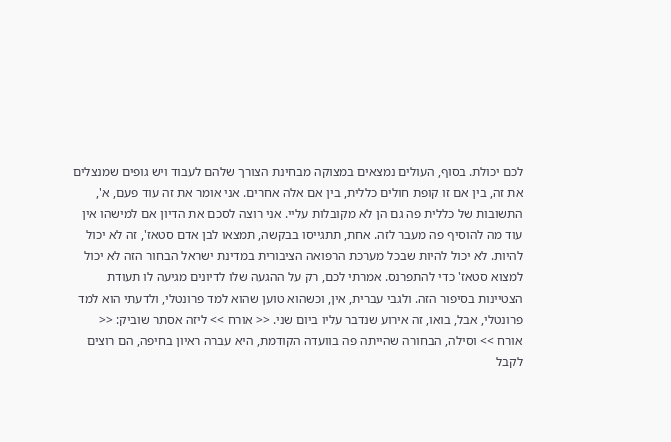לכם יכולת. בסוף, העולים נמצאים במצוקה מבחינת הצורך שלהם לעבוד ויש גופים שמנצלים את זה, בין אם זו קופת חולים כללית, בין אם אלה אחרים. אני אומר את זה עוד פעם, א', התשובות של כללית פה גם הן לא מקובלות עליי. אני רוצה לסכם את הדיון אם למישהו אין עוד מה להוסיף פה מעבר לזה. אחת, תתגייסו בבקשה, תמצאו לבן אדם סטאז', זה לא יכול להיות. לא יכול להיות שבכל מערכת הרפואה הציבורית במדינת ישראל הבחור הזה לא יכול למצוא סטאז' כדי להתפרנס. אמרתי לכם, רק על ההגעה שלו לדיונים מגיעה לו תעודת הצטיינות בסיפור הזה. ולגבי עברית, אין, וכשהוא טוען שהוא למד פרונטלי, ולדעתי הוא למד פרונטלי, אבל, בואו, זה אירוע שנדבר עליו ביום שני. << אורח >> ליזה אסתר שוביק: << אורח >> וסילה, הבחורה שהייתה פה בוועדה הקודמת, היא עברה ראיון בחיפה, הם רוצים לקבל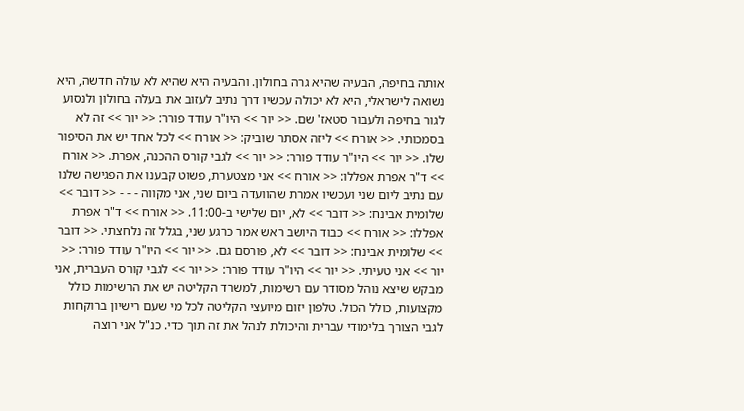אותה בחיפה, הבעיה שהיא גרה בחולון. והבעיה היא שהיא לא עולה חדשה, היא נשואה לישראלי, היא לא יכולה עכשיו דרך נתיב לעזוב את בעלה בחולון ולנסוע לגור בחיפה ולעבור סטאז' שם. << יור >> היו"ר עודד פורר: << יור >> זה לא בסמכותי. << אורח >> ליזה אסתר שוביק: << אורח >> לכל אחד יש את הסיפור שלו. << יור >> היו"ר עודד פורר: << יור >> לגבי קורס ההכנה, אפרת. << אורח >> ד"ר אפרת אפללו: << אורח >> אני מצטערת, פשוט קבענו את הפגישה שלנו עם נתיב ליום שני ועכשיו אמרת שהוועדה ביום שני, אני מקווה - - - << דובר >> שלומית אבינח: << דובר >> לא, יום שלישי ב-11:00. << אורח >> ד"ר אפרת אפללו: << אורח >> כבוד היושב ראש אמר כרגע שני, בגלל זה נלחצתי. << דובר >> שלומית אבינח: << דובר >> לא, פורסם גם. << יור >> היו"ר עודד פורר: << יור >> אני טעיתי. << יור >> היו"ר עודד פורר: << יור >> לגבי קורס העברית, אני מבקש שיצא נוהל מסודר עם רשימות, למשרד הקליטה יש את הרשימות כולל מקצועות, כולל הכול. טלפון יזום מיועצי הקליטה לכל מי שעם רישיון ברוקחות לגבי הצורך בלימודי עברית והיכולת לנהל את זה תוך כדי. כנ"ל אני רוצה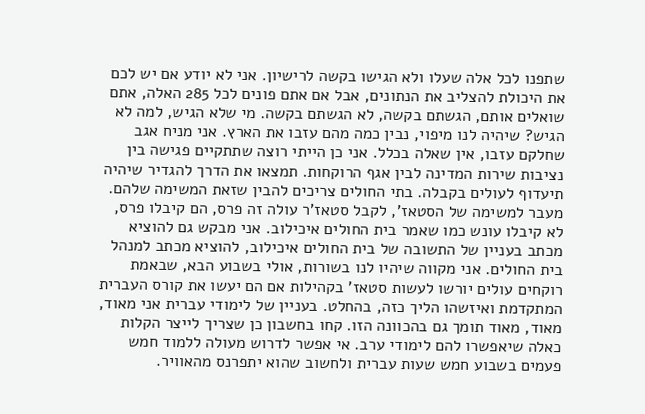שתפנו לכל אלה שעלו ולא הגישו בקשה לרישיון. אני לא יודע אם יש לכם את היכולת להצליב את הנתונים, אבל אם אתם פונים לכל 285 האלה, אתם שואלים אותם, הגשתם בקשה, לא הגשתם בקשה. מי שלא הגיש, למה לא הגיש? שיהיה לנו מיפוי, נבין כמה מהם עזבו את הארץ. אני מניח אגב שחלקם עזבו, אין שאלה בכלל. אני כן הייתי רוצה שתתקיים פגישה בין נציבות שירות המדינה לבין אגף הרוקחות. תמצאו את הדרך להגדיר שיהיה תיעדוף לעולים בקבלה. בתי החולים צריכים להבין שזאת המשימה שלהם. מעבר למשימה של הסטאז', לקבל סטאז'ר עולה זה פרס, הם קיבלו פרס, לא קיבלו עונש כמו שאמר בית החולים איכילוב. אני מבקש גם להוציא מכתב בעניין של התשובה של בית החולים איכילוב, להוציא מכתב למנהל בית החולים. אני מקווה שיהיו לנו בשורות, אולי בשבוע הבא, שבאמת רוקחים עולים יורשו לעשות סטאז' בקהילות אם הם יעשו את קורס העברית המתקדמת ואיזשהו הליך כזה, בהחלט. בעניין של לימודי עברית אני מאוד, מאוד, מאוד תומך גם בהכוונה הזו. קחו בחשבון כן שצריך לייצר הקלות כאלה שיאפשרו להם לימודי ערב. אי אפשר לדרוש מעולה ללמוד חמש פעמים בשבוע חמש שעות עברית ולחשוב שהוא יתפרנס מהאוויר.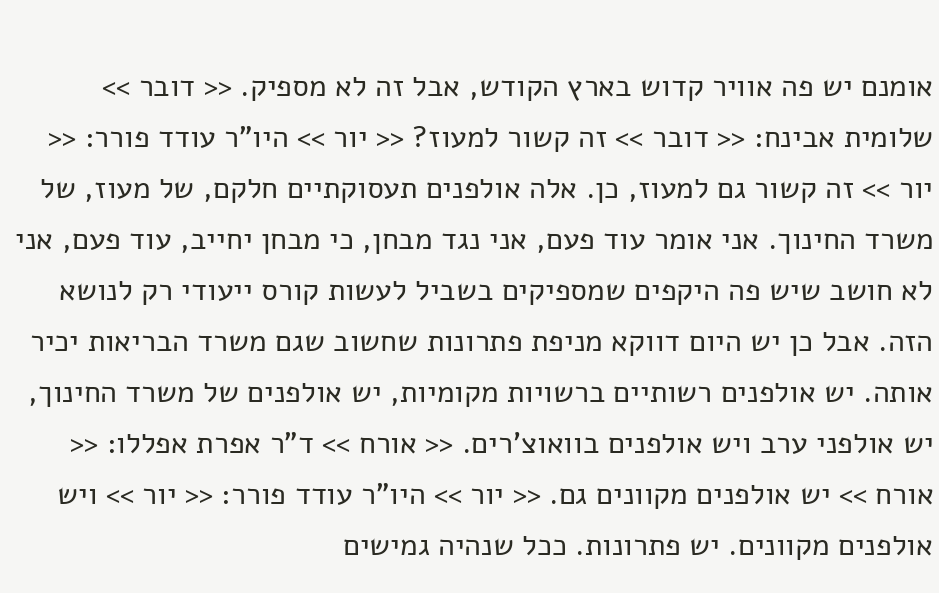אומנם יש פה אוויר קדוש בארץ הקודש, אבל זה לא מספיק. << דובר >> שלומית אבינח: << דובר >> זה קשור למעוז? << יור >> היו"ר עודד פורר: << יור >> זה קשור גם למעוז, כן. אלה אולפנים תעסוקתיים חלקם, של מעוז, של משרד החינוך. אני אומר עוד פעם, אני נגד מבחן, כי מבחן יחייב, עוד פעם, אני לא חושב שיש פה היקפים שמספיקים בשביל לעשות קורס ייעודי רק לנושא הזה. אבל כן יש היום דווקא מניפת פתרונות שחשוב שגם משרד הבריאות יכיר אותה. יש אולפנים רשותיים ברשויות מקומיות, יש אולפנים של משרד החינוך, יש אולפני ערב ויש אולפנים בוואוצ'רים. << אורח >> ד"ר אפרת אפללו: << אורח >> יש אולפנים מקוונים גם. << יור >> היו"ר עודד פורר: << יור >> ויש אולפנים מקוונים. יש פתרונות. ככל שנהיה גמישים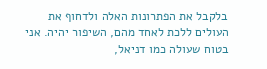בלקבל את הפתרונות האלה ולדחוף את העולים ללכת לאחד מהם, השיפור יהיה. אני בטוח שעולה כמו דניאל,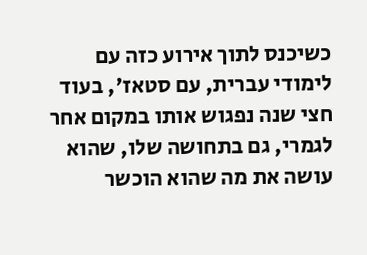כשיכנס לתוך אירוע כזה עם לימודי עברית, עם סטאז', בעוד חצי שנה נפגוש אותו במקום אחר לגמרי, גם בתחושה שלו, שהוא עושה את מה שהוא הוכשר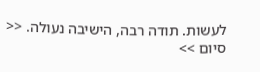לעשות. תודה רבה, הישיבה נעולה. << סיום >>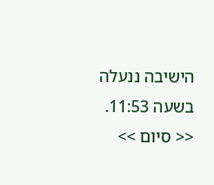הישיבה ננעלה בשעה 11:53. << סיום >>